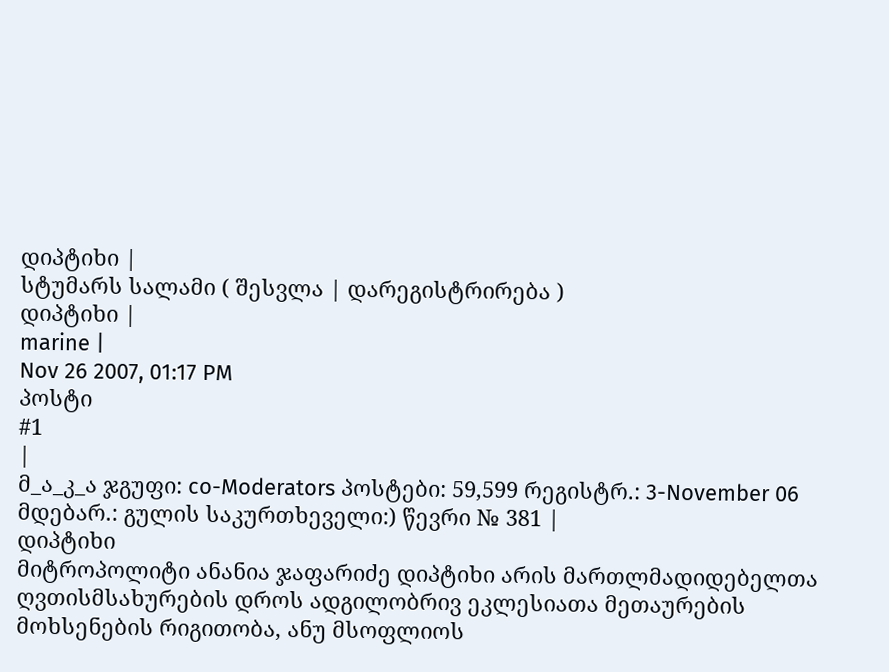დიპტიხი |
სტუმარს სალამი ( შესვლა | დარეგისტრირება )
დიპტიხი |
marine |
Nov 26 2007, 01:17 PM
პოსტი
#1
|
მ_ა_კ_ა ჯგუფი: co-Moderators პოსტები: 59,599 რეგისტრ.: 3-November 06 მდებარ.: გულის საკურთხეველი:) წევრი № 381 |
დიპტიხი
მიტროპოლიტი ანანია ჯაფარიძე დიპტიხი არის მართლმადიდებელთა ღვთისმსახურების დროს ადგილობრივ ეკლესიათა მეთაურების მოხსენების რიგითობა, ანუ მსოფლიოს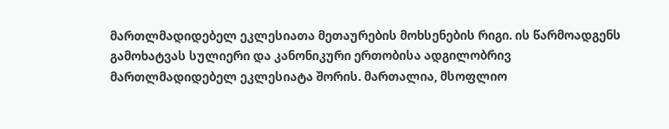მართლმადიდებელ ეკლესიათა მეთაურების მოხსენების რიგი. ის წარმოადგენს გამოხატვას სულიერი და კანონიკური ერთობისა ადგილობრივ მართლმადიდებელ ეკლესიატა შორის. მართალია, მსოფლიო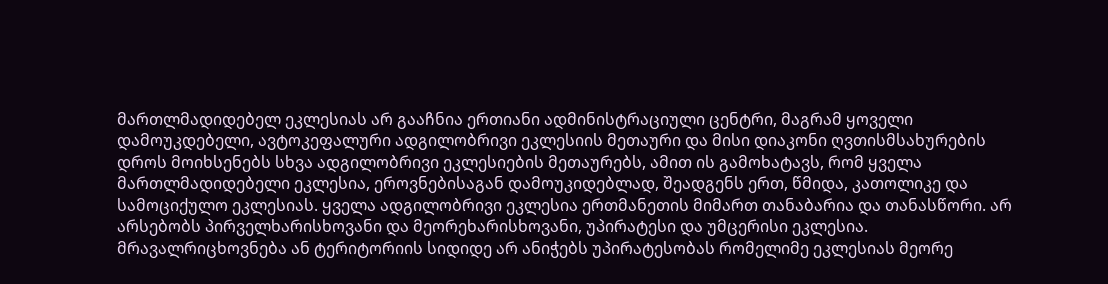მართლმადიდებელ ეკლესიას არ გააჩნია ერთიანი ადმინისტრაციული ცენტრი, მაგრამ ყოველი დამოუკდებელი, ავტოკეფალური ადგილობრივი ეკლესიის მეთაური და მისი დიაკონი ღვთისმსახურების დროს მოიხსენებს სხვა ადგილობრივი ეკლესიების მეთაურებს, ამით ის გამოხატავს, რომ ყველა მართლმადიდებელი ეკლესია, ეროვნებისაგან დამოუკიდებლად, შეადგენს ერთ, წმიდა, კათოლიკე და სამოციქულო ეკლესიას. ყველა ადგილობრივი ეკლესია ერთმანეთის მიმართ თანაბარია და თანასწორი. არ არსებობს პირველხარისხოვანი და მეორეხარისხოვანი, უპირატესი და უმცერისი ეკლესია. მრავალრიცხოვნება ან ტერიტორიის სიდიდე არ ანიჭებს უპირატესობას რომელიმე ეკლესიას მეორე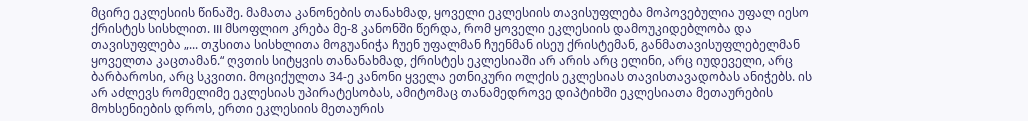მცირე ეკლესიის წინაშე. მამათა კანონების თანახმად, ყოველი ეკლესიის თავისუფლება მოპოვებულია უფალ იესო ქრისტეს სისხლით. III მსოფლიო კრება მე-8 კანონში წერდა, რომ ყოველი ეკლესიის დამოუკიდებლობა და თავისუფლება „... თჳსითა სისხლითა მოგუანიჭა ჩუენ უფალმან ჩუენმან ისეუ ქრისტემან, განმათავისუფლებელმან ყოველთა კაცთამან.“ ღვთის სიტყვის თანანახმად, ქრისტეს ეკლესიაში არ არის არც ელინი, არც იუდეველი, არც ბარბაროსი, არც სკვითი. მოციქულთა 34-ე კანონი ყველა ეთნიკური ოლქის ეკლესიას თავისთავადობას ანიჭებს. ის არ აძლევს რომელიმე ეკლესიას უპირატესობას, ამიტომაც თანამედროვე დიპტიხში ეკლესიათა მეთაურების მოხსენიების დროს, ერთი ეკლესიის მეთაურის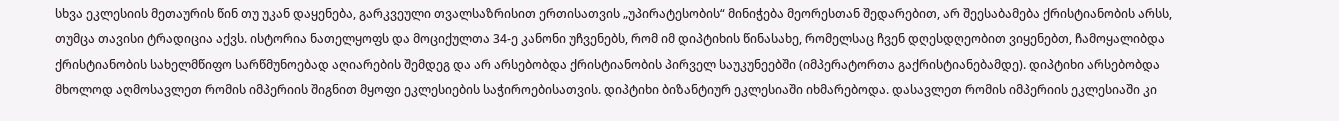სხვა ეკლესიის მეთაურის წინ თუ უკან დაყენება, გარკვეული თვალსაზრისით ერთისათვის „უპირატესობის“ მინიჭება მეორესთან შედარებით, არ შეესაბამება ქრისტიანობის არსს, თუმცა თავისი ტრადიცია აქვს. ისტორია ნათელყოფს და მოციქულთა 34-ე კანონი უჩვენებს, რომ იმ დიპტიხის წინასახე, რომელსაც ჩვენ დღესდღეობით ვიყენებთ, ჩამოყალიბდა ქრისტიანობის სახელმწიფო სარწმუნოებად აღიარების შემდეგ და არ არსებობდა ქრისტიანობის პირველ საუკუნეებში (იმპერატორთა გაქრისტიანებამდე). დიპტიხი არსებობდა მხოლოდ აღმოსავლეთ რომის იმპერიის შიგნით მყოფი ეკლესიების საჭიროებისათვის. დიპტიხი ბიზანტიურ ეკლესიაში იხმარებოდა. დასავლეთ რომის იმპერიის ეკლესიაში კი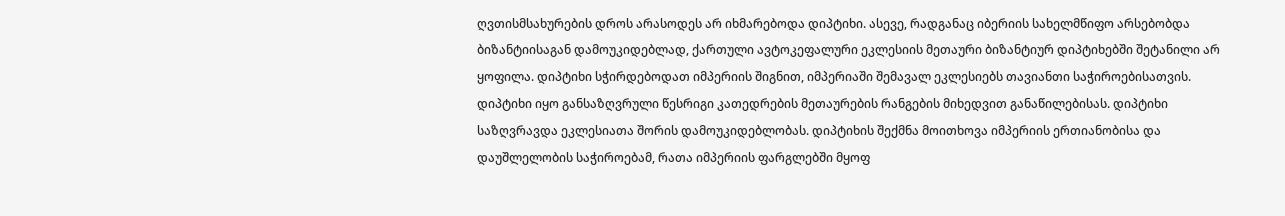ღვთისმსახურების დროს არასოდეს არ იხმარებოდა დიპტიხი. ასევე, რადგანაც იბერიის სახელმწიფო არსებობდა ბიზანტიისაგან დამოუკიდებლად, ქართული ავტოკეფალური ეკლესიის მეთაური ბიზანტიურ დიპტიხებში შეტანილი არ ყოფილა. დიპტიხი სჭირდებოდათ იმპერიის შიგნით, იმპერიაში შემავალ ეკლესიებს თავიანთი საჭიროებისათვის. დიპტიხი იყო განსაზღვრული წესრიგი კათედრების მეთაურების რანგების მიხედვით განაწილებისას. დიპტიხი საზღვრავდა ეკლესიათა შორის დამოუკიდებლობას. დიპტიხის შექმნა მოითხოვა იმპერიის ერთიანობისა და დაუშლელობის საჭიროებამ, რათა იმპერიის ფარგლებში მყოფ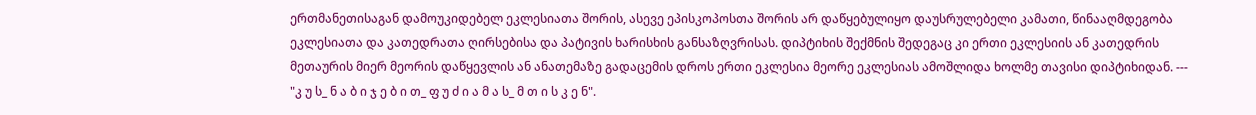ერთმანეთისაგან დამოუკიდებელ ეკლესიათა შორის, ასევე ეპისკოპოსთა შორის არ დაწყებულიყო დაუსრულებელი კამათი, წინააღმდეგობა ეკლესიათა და კათედრათა ღირსებისა და პატივის ხარისხის განსაზღვრისას. დიპტიხის შექმნის შედეგაც კი ერთი ეკლესიის ან კათედრის მეთაურის მიერ მეორის დაწყევლის ან ანათემაზე გადაცემის დროს ერთი ეკლესია მეორე ეკლესიას ამოშლიდა ხოლმე თავისი დიპტიხიდან. --- "კ უ ს_ ნ ა ბ ი ჯ ე ბ ი თ_ ფ უ ძ ი ა მ ა ს_ მ თ ი ს კ ე ნ".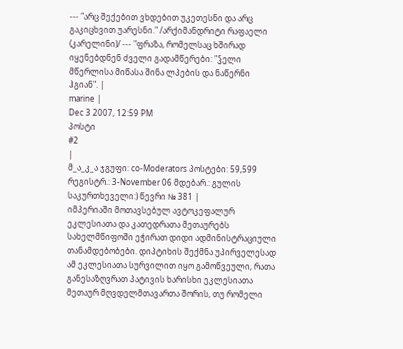--- "არც შექებით ვხდებით უკეთესნი და არც გაკიცხვით უარესნი." /არქიმანდრიტი რაფაელი (კარელინი)/ --- "ფრაზა, რომელსაც ხშირად იყენებდნენ ძველი გადამწერები: "ჴელი მწერლისა მიწასა შინა ლპების და ნაწერნი ჰგიან". |
marine |
Dec 3 2007, 12:59 PM
პოსტი
#2
|
მ_ა_კ_ა ჯგუფი: co-Moderators პოსტები: 59,599 რეგისტრ.: 3-November 06 მდებარ.: გულის საკურთხეველი:) წევრი № 381 |
იმპერიაში მოთავსებულ ავტოკეფალურ ეკლესიათა და კათედრათა მეთაურებს სახელმწიფოში ეჭირათ დიდი ადმინისტრაციული თანამდებობები. დიპტიხის შექმნა უპირველესად ამ ეკლესიათა სურვილით იყო გამოწვეული, რათა განესაზღვრათ პატივის ხარისხი ეკლესიათა მეთაურ მღვდელმთავართა შორის, თუ რომელი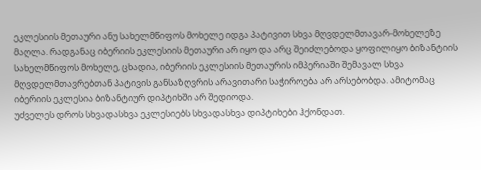ეკლესიის მეთაური ანუ სახელმწიფოს მოხელე იდგა პატივით სხვა მღვდელმთავარ-მოხელეზე მაღლა. რადგანაც იბერიის ეკლესიის მეთაური არ იყო და არც შეიძლებოდა ყოფილიყო ბიზანტიის სახელმწიფოს მოხელე, ცხადია, იბერიის ეკლესიის მეთაურის იმპერიაში შემავალ სხვა მღვდელმთავრებთან პატივის განსაზღვრის არავითარი საჭიროება არ არსებობდა. ამიტომაც იბერიის ეკლესია ბიზანტიურ დიპტიხში არ შედიოდა.
უძველეს დროს სხვადასხვა ეკლესიებს სხვადასხვა დიპტიხები ჰქონდათ.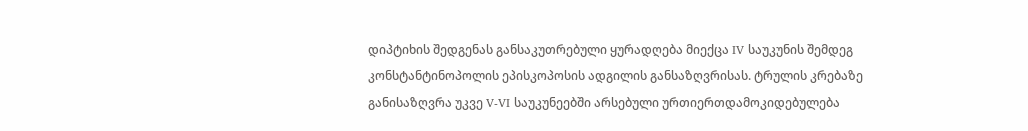დიპტიხის შედგენას განსაკუთრებული ყურადღება მიექცა IV საუკუნის შემდეგ კონსტანტინოპოლის ეპისკოპოსის ადგილის განსაზღვრისას. ტრულის კრებაზე განისაზღვრა უკვე V-VI საუკუნეებში არსებული ურთიერთდამოკიდებულება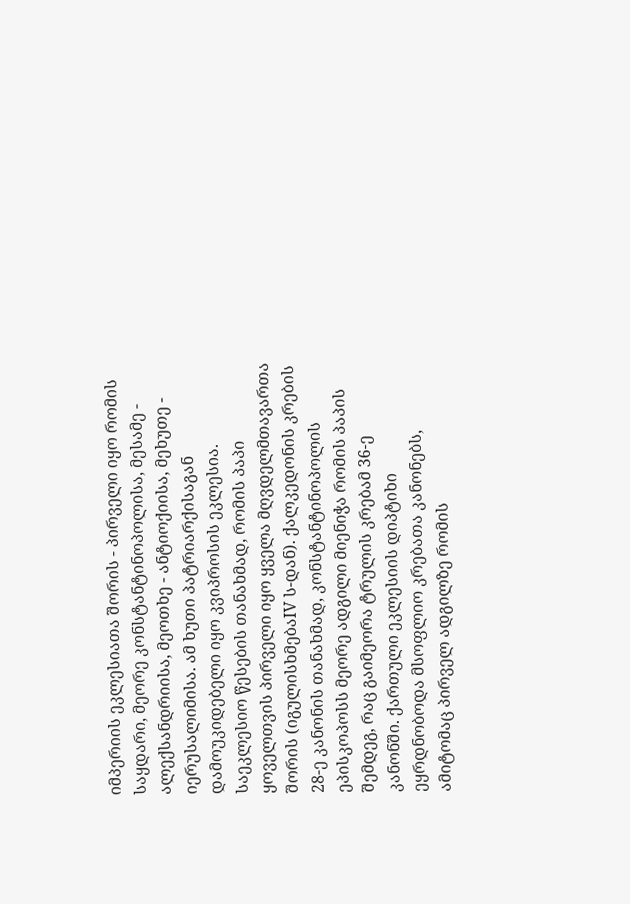იმპერიის ეკლესიათა შორის - პირველი იყო რომის საყდარი, მეორე კონსტანტინოპოლისა, მესამე - ალექსანდრიისა, მეოთხე - ანტიოქიისა, მეხუთე - იერუსალიმისა. ამ ხუთი პატრიარქისაგან დამოუკიდებელი იყო კვიპროსის ეკლესია. საეკლესიო წესების თანახმად, რომის პაპი ყოველთვის პირველი იყო ყველა მღვდელმთავართა შორის (იგულისხმებაIV ს-დან). ქალკედონის კრების 28-ე კანონის თანახმად, კონსტანტინოპოლის ეპისკოპოსს მეორე ადგილი მიენიჭა რომის პაპის შემდეგ, რაც გაიმეორა ტრულის კრებამ 36-ე კანონში. ქართული ეკლესიის დიპტიხი ეყრდნობოდა მსოფლიო კრებათა კანონებს, ამიტომაც პირველ ადგილზე რომის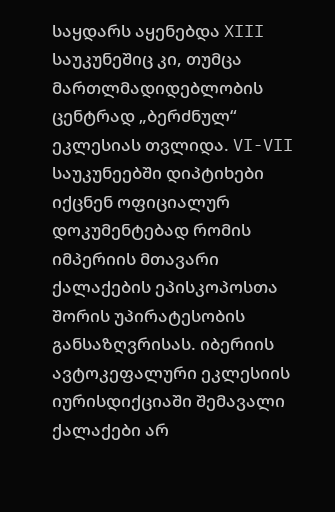საყდარს აყენებდა XIII საუკუნეშიც კი, თუმცა მართლმადიდებლობის ცენტრად „ბერძნულ“ ეკლესიას თვლიდა. VI-VII საუკუნეებში დიპტიხები იქცნენ ოფიციალურ დოკუმენტებად რომის იმპერიის მთავარი ქალაქების ეპისკოპოსთა შორის უპირატესობის განსაზღვრისას. იბერიის ავტოკეფალური ეკლესიის იურისდიქციაში შემავალი ქალაქები არ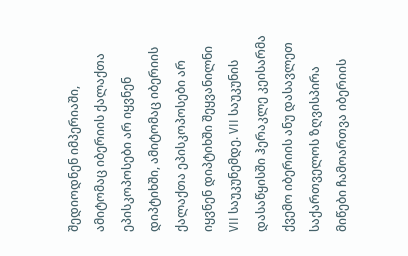შედიოდნენ იმპერიაში, ამიტომაც იბერიის ქალაქთა ეპისკოპოსები არ იყვნენ დიპტიხში, ამიტომაც იბერიის ქალაქთა ეპისკოპოსები არ იყვნენ დიპტიხში შეყვანილნი VII საუკუნემდე. VII საუკუნის დასაწყისში ჰერაკლე კეისარმა ქვემო იბერიის ანუ დასავლეთ საქართველოს ზღვისპირა მიწები ჩამოართვა იბერიის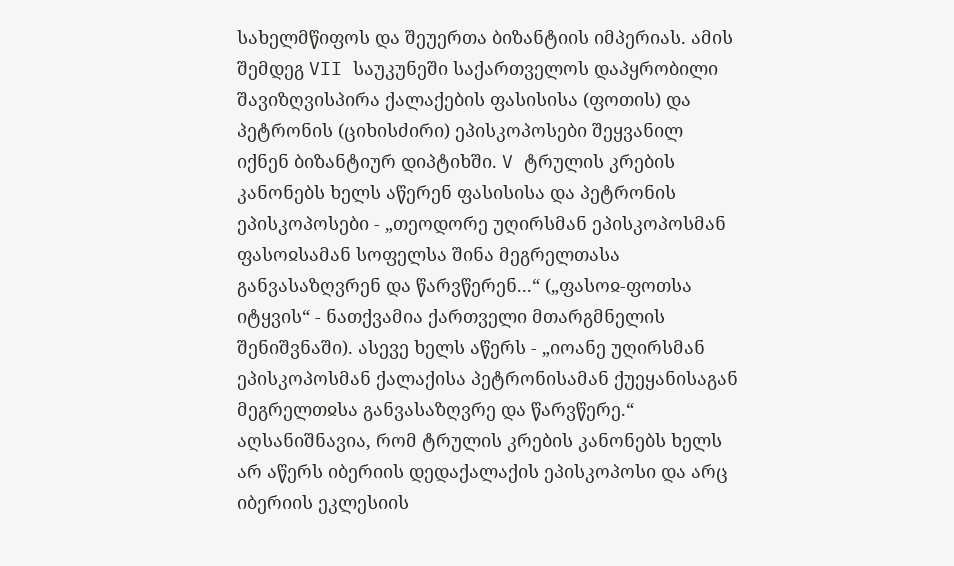სახელმწიფოს და შეუერთა ბიზანტიის იმპერიას. ამის შემდეგ VII საუკუნეში საქართველოს დაპყრობილი შავიზღვისპირა ქალაქების ფასისისა (ფოთის) და პეტრონის (ციხისძირი) ეპისკოპოსები შეყვანილ იქნენ ბიზანტიურ დიპტიხში. V ტრულის კრების კანონებს ხელს აწერენ ფასისისა და პეტრონის ეპისკოპოსები - „თეოდორე უღირსმან ეპისკოპოსმან ფასოჲსამან სოფელსა შინა მეგრელთასა განვასაზღვრენ და წარვწერენ...“ („ფასოჲ-ფოთსა იტყვის“ - ნათქვამია ქართველი მთარგმნელის შენიშვნაში). ასევე ხელს აწერს - „იოანე უღირსმან ეპისკოპოსმან ქალაქისა პეტრონისამან ქუეყანისაგან მეგრელთჲსა განვასაზღვრე და წარვწერე.“ აღსანიშნავია, რომ ტრულის კრების კანონებს ხელს არ აწერს იბერიის დედაქალაქის ეპისკოპოსი და არც იბერიის ეკლესიის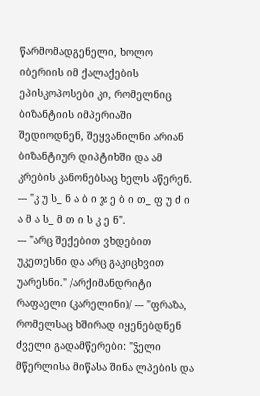წარმომადგენელი, ხოლო იბერიის იმ ქალაქების ეპისკოპოსები კი, რომელნიც ბიზანტიის იმპერიაში შედიოდნენ, შეყვანილნი არიან ბიზანტიურ დიპტიხში და ამ კრების კანონებსაც ხელს აწერენ. --- "კ უ ს_ ნ ა ბ ი ჯ ე ბ ი თ_ ფ უ ძ ი ა მ ა ს_ მ თ ი ს კ ე ნ".
--- "არც შექებით ვხდებით უკეთესნი და არც გაკიცხვით უარესნი." /არქიმანდრიტი რაფაელი (კარელინი)/ --- "ფრაზა, რომელსაც ხშირად იყენებდნენ ძველი გადამწერები: "ჴელი მწერლისა მიწასა შინა ლპების და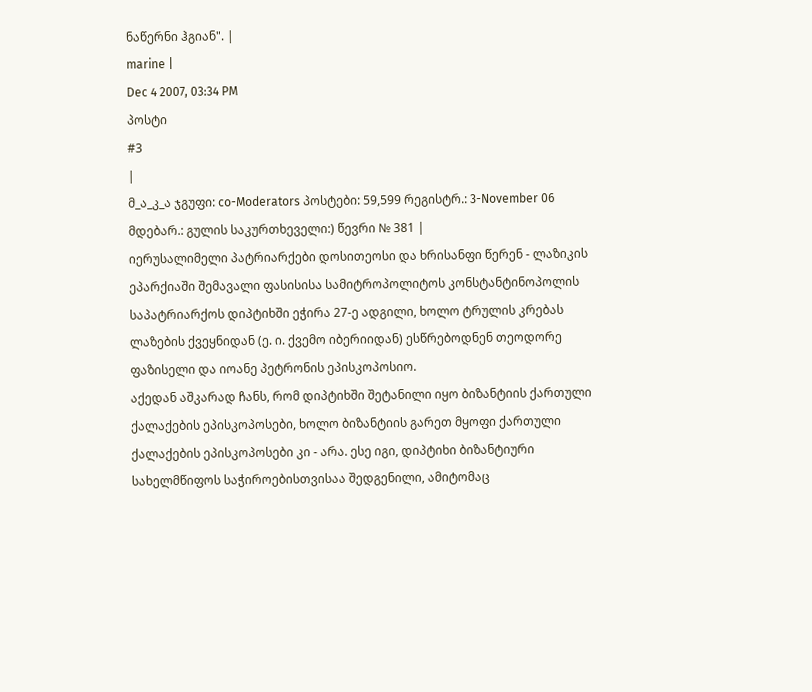ნაწერნი ჰგიან". |
marine |
Dec 4 2007, 03:34 PM
პოსტი
#3
|
მ_ა_კ_ა ჯგუფი: co-Moderators პოსტები: 59,599 რეგისტრ.: 3-November 06 მდებარ.: გულის საკურთხეველი:) წევრი № 381 |
იერუსალიმელი პატრიარქები დოსითეოსი და ხრისანფი წერენ - ლაზიკის ეპარქიაში შემავალი ფასისისა სამიტროპოლიტოს კონსტანტინოპოლის საპატრიარქოს დიპტიხში ეჭირა 27-ე ადგილი, ხოლო ტრულის კრებას ლაზების ქვეყნიდან (ე. ი. ქვემო იბერიიდან) ესწრებოდნენ თეოდორე ფაზისელი და იოანე პეტრონის ეპისკოპოსიო.
აქედან აშკარად ჩანს, რომ დიპტიხში შეტანილი იყო ბიზანტიის ქართული ქალაქების ეპისკოპოსები, ხოლო ბიზანტიის გარეთ მყოფი ქართული ქალაქების ეპისკოპოსები კი - არა. ესე იგი, დიპტიხი ბიზანტიური სახელმწიფოს საჭიროებისთვისაა შედგენილი, ამიტომაც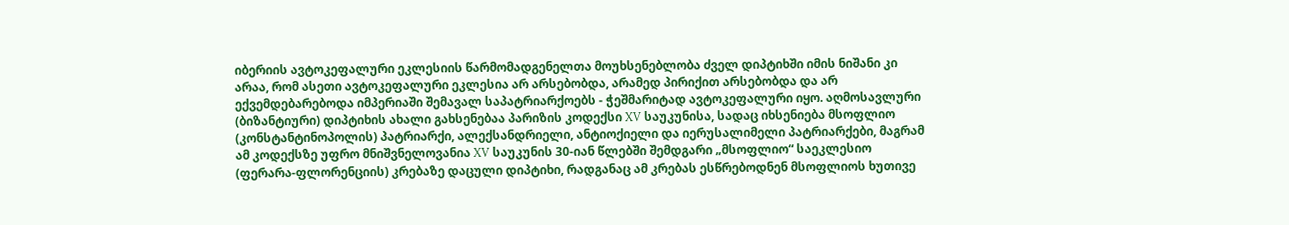იბერიის ავტოკეფალური ეკლესიის წარმომადგენელთა მოუხსენებლობა ძველ დიპტიხში იმის ნიშანი კი არაა, რომ ასეთი ავტოკეფალური ეკლესია არ არსებობდა, არამედ პირიქით არსებობდა და არ ექვემდებარებოდა იმპერიაში შემავალ საპატრიარქოებს - ჭეშმარიტად ავტოკეფალური იყო. აღმოსავლური (ბიზანტიური) დიპტიხის ახალი გახსენებაა პარიზის კოდექსი XV საუკუნისა, სადაც იხსენიება მსოფლიო (კონსტანტინოპოლის) პატრიარქი, ალექსანდრიელი, ანტიოქიელი და იერუსალიმელი პატრიარქები, მაგრამ ამ კოდექსზე უფრო მნიშვნელოვანია XV საუკუნის 30-იან წლებში შემდგარი „მსოფლიო“ საეკლესიო (ფერარა-ფლორენციის) კრებაზე დაცული დიპტიხი, რადგანაც ამ კრებას ესწრებოდნენ მსოფლიოს ხუთივე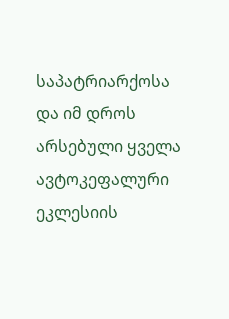საპატრიარქოსა და იმ დროს არსებული ყველა ავტოკეფალური ეკლესიის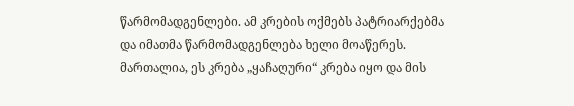წარმომადგენლები. ამ კრების ოქმებს პატრიარქებმა და იმათმა წარმომადგენლება ხელი მოაწერეს. მართალია, ეს კრება „ყაჩაღური“ კრება იყო და მის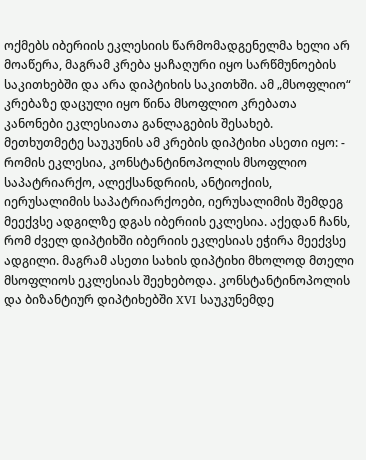ოქმებს იბერიის ეკლესიის წარმომადგენელმა ხელი არ მოაწერა, მაგრამ კრება ყაჩაღური იყო სარწმუნოების საკითხებში და არა დიპტიხის საკითხში. ამ „მსოფლიო“ კრებაზე დაცული იყო წინა მსოფლიო კრებათა კანონები ეკლესიათა განლაგების შესახებ. მეთხუთმეტე საუკუნის ამ კრების დიპტიხი ასეთი იყო: - რომის ეკლესია, კონსტანტინოპოლის მსოფლიო საპატრიარქო, ალექსანდრიის, ანტიოქიის, იერუსალიმის საპატრიარქოები, იერუსალიმის შემდეგ მეექვსე ადგილზე დგას იბერიის ეკლესია. აქედან ჩანს, რომ ძველ დიპტიხში იბერიის ეკლესიას ეჭირა მეექვსე ადგილი. მაგრამ ასეთი სახის დიპტიხი მხოლოდ მთელი მსოფლიოს ეკლესიას შეეხებოდა. კონსტანტინოპოლის და ბიზანტიურ დიპტიხებში XVI საუკუნემდე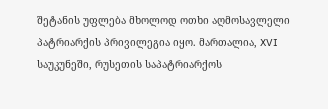შეტანის უფლება მხოლოდ ოთხი აღმოსავლელი პატრიარქის პრივილეგია იყო. მართალია, XVI საუკუნეში, რუსეთის საპატრიარქოს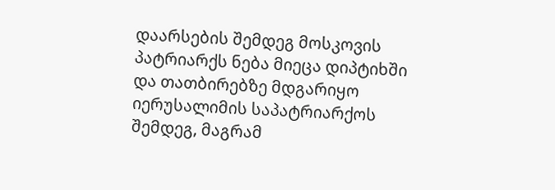დაარსების შემდეგ მოსკოვის პატრიარქს ნება მიეცა დიპტიხში და თათბირებზე მდგარიყო იერუსალიმის საპატრიარქოს შემდეგ, მაგრამ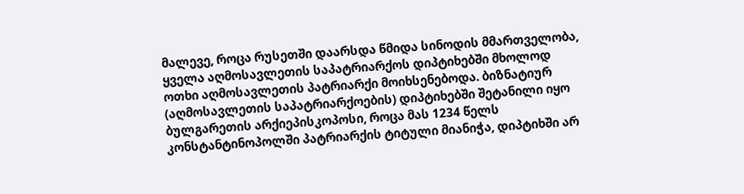მალევე, როცა რუსეთში დაარსდა წმიდა სინოდის მმართველობა, ყველა აღმოსავლეთის საპატრიარქოს დიპტიხებში მხოლოდ ოთხი აღმოსავლეთის პატრიარქი მოიხსენებოდა. ბიზნატიურ (აღმოსავლეთის საპატრიარქოების) დიპტიხებში შეტანილი იყო ბულგარეთის არქიეპისკოპოსი, როცა მას 1234 წელს კონსტანტინოპოლში პატრიარქის ტიტული მიანიჭა, დიპტიხში არ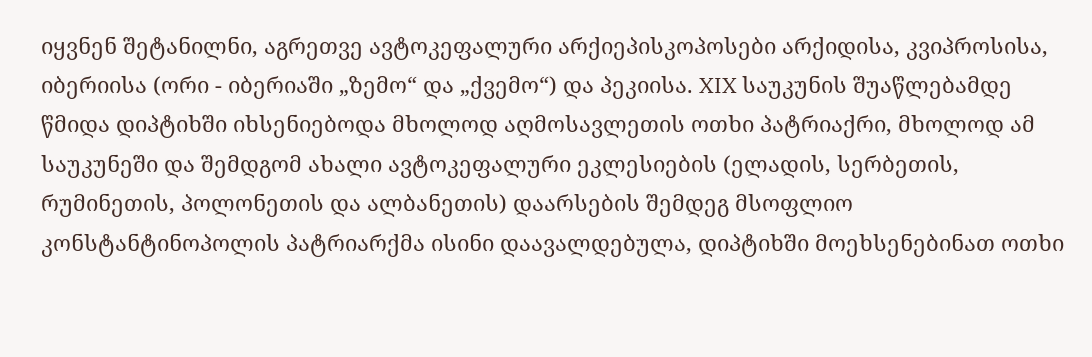იყვნენ შეტანილნი, აგრეთვე ავტოკეფალური არქიეპისკოპოსები არქიდისა, კვიპროსისა, იბერიისა (ორი - იბერიაში „ზემო“ და „ქვემო“) და პეკიისა. XIX საუკუნის შუაწლებამდე წმიდა დიპტიხში იხსენიებოდა მხოლოდ აღმოსავლეთის ოთხი პატრიაქრი, მხოლოდ ამ საუკუნეში და შემდგომ ახალი ავტოკეფალური ეკლესიების (ელადის, სერბეთის, რუმინეთის, პოლონეთის და ალბანეთის) დაარსების შემდეგ მსოფლიო კონსტანტინოპოლის პატრიარქმა ისინი დაავალდებულა, დიპტიხში მოეხსენებინათ ოთხი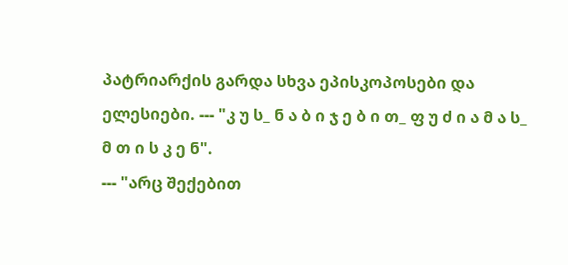პატრიარქის გარდა სხვა ეპისკოპოსები და ელესიები. --- "კ უ ს_ ნ ა ბ ი ჯ ე ბ ი თ_ ფ უ ძ ი ა მ ა ს_ მ თ ი ს კ ე ნ".
--- "არც შექებით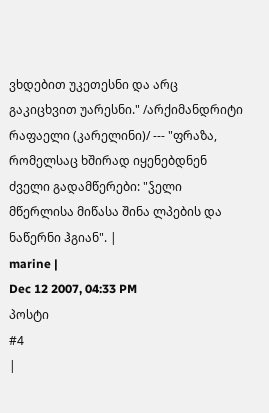ვხდებით უკეთესნი და არც გაკიცხვით უარესნი." /არქიმანდრიტი რაფაელი (კარელინი)/ --- "ფრაზა, რომელსაც ხშირად იყენებდნენ ძველი გადამწერები: "ჴელი მწერლისა მიწასა შინა ლპების და ნაწერნი ჰგიან". |
marine |
Dec 12 2007, 04:33 PM
პოსტი
#4
|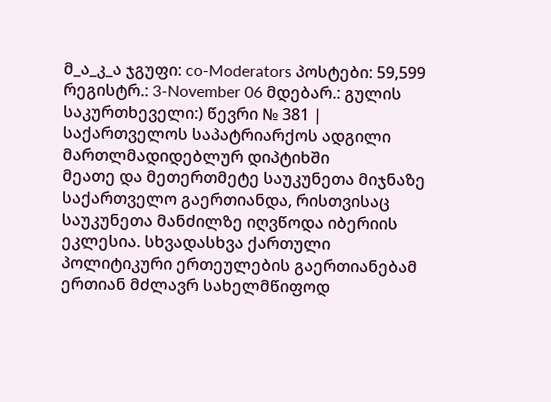მ_ა_კ_ა ჯგუფი: co-Moderators პოსტები: 59,599 რეგისტრ.: 3-November 06 მდებარ.: გულის საკურთხეველი:) წევრი № 381 |
საქართველოს საპატრიარქოს ადგილი მართლმადიდებლურ დიპტიხში
მეათე და მეთერთმეტე საუკუნეთა მიჯნაზე საქართველო გაერთიანდა, რისთვისაც საუკუნეთა მანძილზე იღვწოდა იბერიის ეკლესია. სხვადასხვა ქართული პოლიტიკური ერთეულების გაერთიანებამ ერთიან მძლავრ სახელმწიფოდ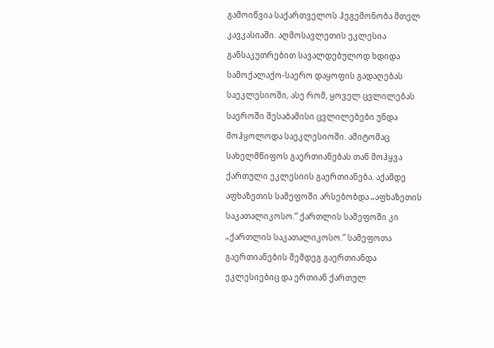გამოიწვია საქართველოს ჰეგემონობა მთელ კავკასიაში. აღმოსავლეთის ეკლესია განსაკუთრებით სავალდებულოდ ხდიდა სამოქალაქო-საერო დაყოფის გადაღებას საეკლესიოში, ასე რომ, ყოველ ცვლილებას საეროში შესაბამისი ცვლილებები უნდა მოჰყოლოდა საეკლესიოში. ამიტომაც სახელმწიფოს გაერთიანებას თან მოჰყვა ქართული ეკლესიის გაერთიანება. აქამდე აფხაზეთის სამეფოში არსებობდა „აფხაზეთის საკათალიკოსო.“ ქართლის სამეფოში კი „ქართლის საკათალიკოსო.“ სამეფოთა გაერთიანების შემდეგ გაერთიანდა ეკლესიებიც და ერთიან ქართულ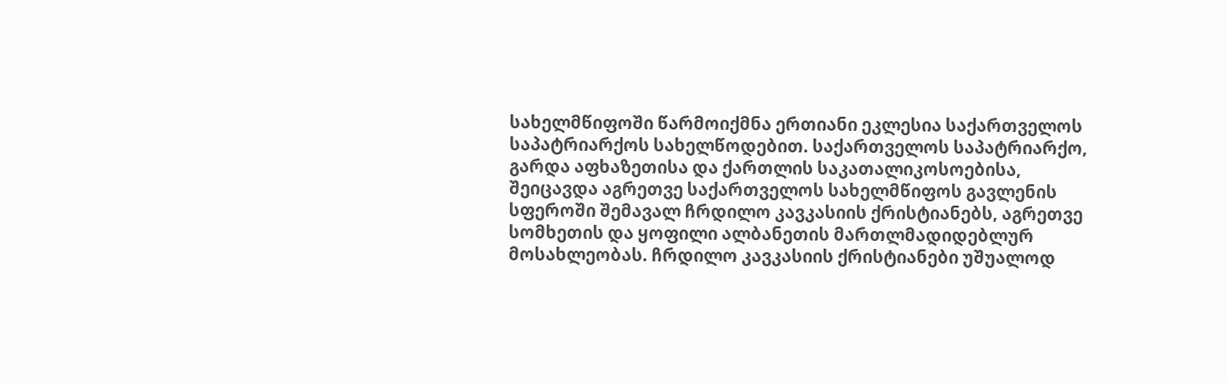სახელმწიფოში წარმოიქმნა ერთიანი ეკლესია საქართველოს საპატრიარქოს სახელწოდებით. საქართველოს საპატრიარქო, გარდა აფხაზეთისა და ქართლის საკათალიკოსოებისა, შეიცავდა აგრეთვე საქართველოს სახელმწიფოს გავლენის სფეროში შემავალ ჩრდილო კავკასიის ქრისტიანებს, აგრეთვე სომხეთის და ყოფილი ალბანეთის მართლმადიდებლურ მოსახლეობას. ჩრდილო კავკასიის ქრისტიანები უშუალოდ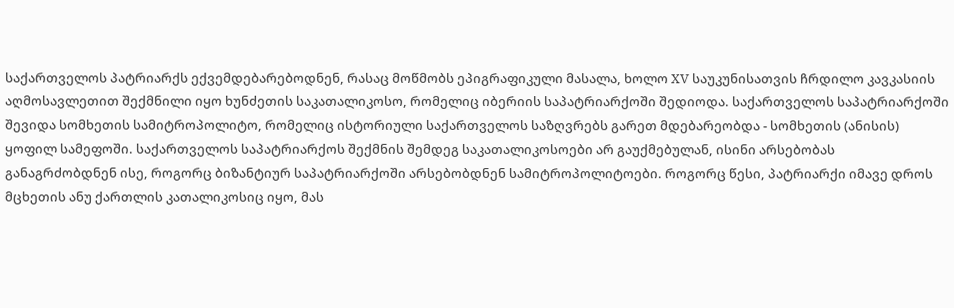საქართველოს პატრიარქს ექვემდებარებოდნენ, რასაც მოწმობს ეპიგრაფიკული მასალა, ხოლო XV საუკუნისათვის ჩრდილო კავკასიის აღმოსავლეთით შექმნილი იყო ხუნძეთის საკათალიკოსო, რომელიც იბერიის საპატრიარქოში შედიოდა. საქართველოს საპატრიარქოში შევიდა სომხეთის სამიტროპოლიტო, რომელიც ისტორიული საქართველოს საზღვრებს გარეთ მდებარეობდა - სომხეთის (ანისის) ყოფილ სამეფოში. საქართველოს საპატრიარქოს შექმნის შემდეგ საკათალიკოსოები არ გაუქმებულან, ისინი არსებობას განაგრძობდნენ ისე, როგორც ბიზანტიურ საპატრიარქოში არსებობდნენ სამიტროპოლიტოები. როგორც წესი, პატრიარქი იმავე დროს მცხეთის ანუ ქართლის კათალიკოსიც იყო, მას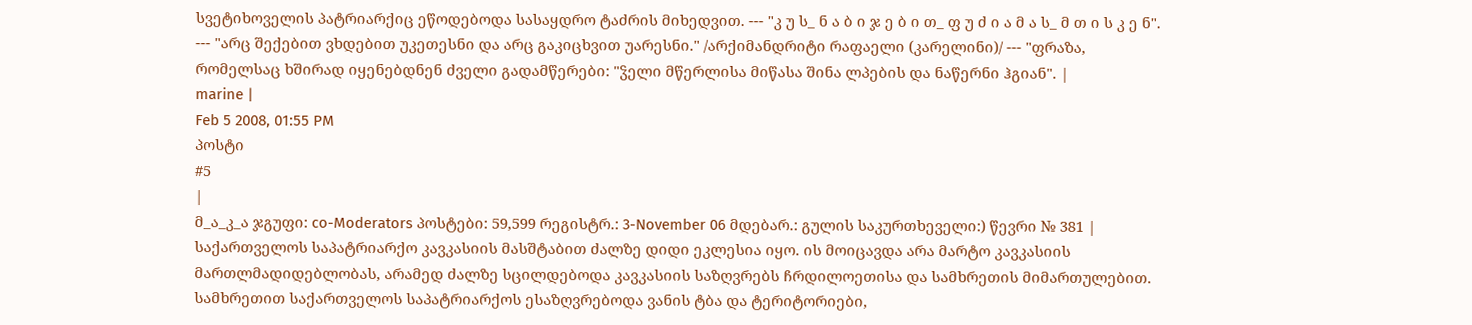სვეტიხოველის პატრიარქიც ეწოდებოდა სასაყდრო ტაძრის მიხედვით. --- "კ უ ს_ ნ ა ბ ი ჯ ე ბ ი თ_ ფ უ ძ ი ა მ ა ს_ მ თ ი ს კ ე ნ".
--- "არც შექებით ვხდებით უკეთესნი და არც გაკიცხვით უარესნი." /არქიმანდრიტი რაფაელი (კარელინი)/ --- "ფრაზა, რომელსაც ხშირად იყენებდნენ ძველი გადამწერები: "ჴელი მწერლისა მიწასა შინა ლპების და ნაწერნი ჰგიან". |
marine |
Feb 5 2008, 01:55 PM
პოსტი
#5
|
მ_ა_კ_ა ჯგუფი: co-Moderators პოსტები: 59,599 რეგისტრ.: 3-November 06 მდებარ.: გულის საკურთხეველი:) წევრი № 381 |
საქართველოს საპატრიარქო კავკასიის მასშტაბით ძალზე დიდი ეკლესია იყო. ის მოიცავდა არა მარტო კავკასიის მართლმადიდებლობას, არამედ ძალზე სცილდებოდა კავკასიის საზღვრებს ჩრდილოეთისა და სამხრეთის მიმართულებით. სამხრეთით საქართველოს საპატრიარქოს ესაზღვრებოდა ვანის ტბა და ტერიტორიები,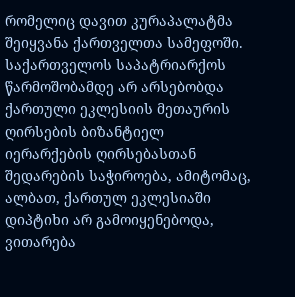რომელიც დავით კურაპალატმა შეიყვანა ქართველთა სამეფოში.
საქართველოს საპატრიარქოს წარმოშობამდე არ არსებობდა ქართული ეკლესიის მეთაურის ღირსების ბიზანტიელ იერარქების ღირსებასთან შედარების საჭიროება, ამიტომაც, ალბათ, ქართულ ეკლესიაში დიპტიხი არ გამოიყენებოდა, ვითარება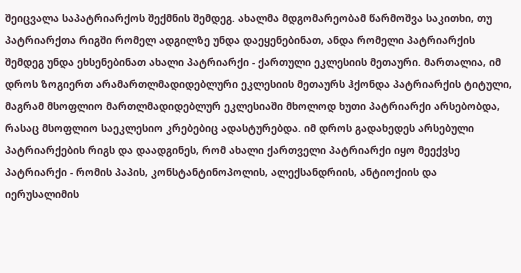შეიცვალა საპატრიარქოს შექმნის შემდეგ. ახალმა მდგომარეობამ წარმოშვა საკითხი, თუ პატრიარქთა რიგში რომელ ადგილზე უნდა დაეყენებინათ, ანდა რომელი პატრიარქის შემდეგ უნდა ეხსენებინათ ახალი პატრიარქი - ქართული ეკლესიის მეთაური. მართალია, იმ დროს ზოგიერთ არამართლმადიდებლური ეკლესიის მეთაურს ჰქონდა პატრიარქის ტიტული, მაგრამ მსოფლიო მართლმადიდებლურ ეკლესიაში მხოლოდ ხუთი პატრიარქი არსებობდა, რასაც მსოფლიო საეკლესიო კრებებიც ადასტურებდა. იმ დროს გადახედეს არსებული პატრიარქების რიგს და დაადგინეს, რომ ახალი ქართველი პატრიარქი იყო მეექვსე პატრიარქი - რომის პაპის, კონსტანტინოპოლის, ალექსანდრიის, ანტიოქიის და იერუსალიმის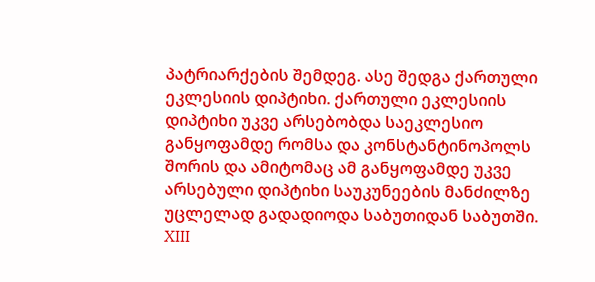პატრიარქების შემდეგ. ასე შედგა ქართული ეკლესიის დიპტიხი. ქართული ეკლესიის დიპტიხი უკვე არსებობდა საეკლესიო განყოფამდე რომსა და კონსტანტინოპოლს შორის და ამიტომაც ამ განყოფამდე უკვე არსებული დიპტიხი საუკუნეების მანძილზე უცლელად გადადიოდა საბუთიდან საბუთში. XIII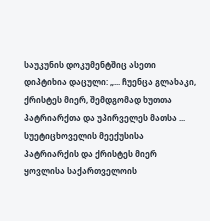საუკუნის დოკუმენტშიც ასეთი დიპტიხია დაცული: „... ჩუენცა გლახაკი, ქრისტეს მიერ, შემდგომად ხუთთა პატრიარქთა და უპირველეს მათსა ... სუეტიცხოველის მეექუსისა პატრიარქის და ქრისტეს მიერ ყოვლისა საქართველოის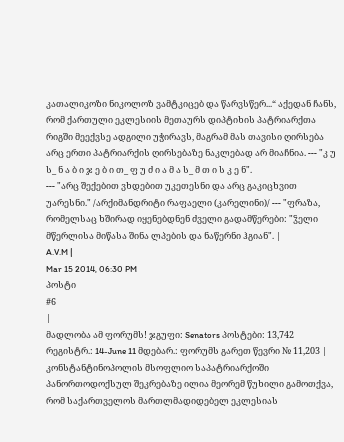კათალიკოზი ნიკოლოზ ვამტკიცებ და წარვსწერ...“ აქედან ჩანს, რომ ქართული ეკლესიის მეთაურს დიპტიხის პატრიარქთა რიგში მეექვსე ადგილი უჭირავს, მაგრამ მას თავისი ღირსება არც ერთი პატრიარქის ღირსებაზე ნაკლებად არ მიაჩნია. --- "კ უ ს_ ნ ა ბ ი ჯ ე ბ ი თ_ ფ უ ძ ი ა მ ა ს_ მ თ ი ს კ ე ნ".
--- "არც შექებით ვხდებით უკეთესნი და არც გაკიცხვით უარესნი." /არქიმანდრიტი რაფაელი (კარელინი)/ --- "ფრაზა, რომელსაც ხშირად იყენებდნენ ძველი გადამწერები: "ჴელი მწერლისა მიწასა შინა ლპების და ნაწერნი ჰგიან". |
A.V.M |
Mar 15 2014, 06:30 PM
პოსტი
#6
|
მადლობა ამ ფორუმს! ჯგუფი: Senators პოსტები: 13,742 რეგისტრ.: 14-June 11 მდებარ.: ფორუმს გარეთ წევრი № 11,203 |
კონსტანტინოპოლის მსოფლიო საპატრიარქოში პანორთოდოქსულ შეკრებაზე ილია მეორემ წუხილი გამოთქვა, რომ საქართველოს მართლმადიდებელ ეკლესიას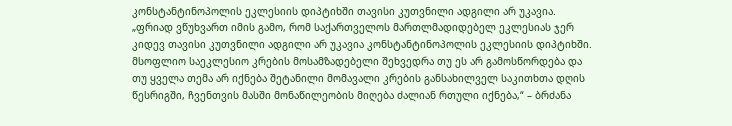კონსტანტინოპოლის ეკლესიის დიპტიხში თავისი კუთვნილი ადგილი არ უკავია.
„ფრიად ვწუხვართ იმის გამო, რომ საქართველოს მართლმადიდებელ ეკლესიას ჯერ კიდევ თავისი კუთვნილი ადგილი არ უკავია კონსტანტინოპოლის ეკლესიის დიპტიხში. მსოფლიო საეკლესიო კრების მოსამზადებელი შეხვედრა თუ ეს არ გამოსწორდება და თუ ყველა თემა არ იქნება შეტანილი მომავალი კრების განსახილველ საკითხთა დღის წესრიგში, ჩვენთვის მასში მონაწილეობის მიღება ძალიან რთული იქნება,“ – ბრძანა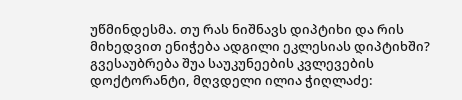უწმინდესმა. თუ რას ნიშნავს დიპტიხი და რის მიხედვით ენიჭება ადგილი ეკლესიას დიპტიხში? გვესაუბრება შუა საუკუნეების კვლევების დოქტორანტი, მღვდელი ილია ჭიღლაძე: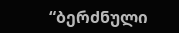“ბერძნული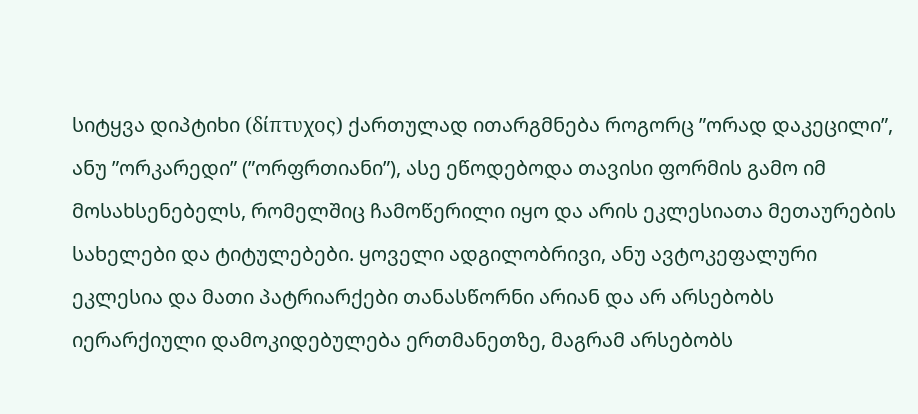სიტყვა დიპტიხი (δίπτυχος) ქართულად ითარგმნება როგორც ”ორად დაკეცილი”, ანუ ”ორკარედი” (”ორფრთიანი”), ასე ეწოდებოდა თავისი ფორმის გამო იმ მოსახსენებელს, რომელშიც ჩამოწერილი იყო და არის ეკლესიათა მეთაურების სახელები და ტიტულებები. ყოველი ადგილობრივი, ანუ ავტოკეფალური ეკლესია და მათი პატრიარქები თანასწორნი არიან და არ არსებობს იერარქიული დამოკიდებულება ერთმანეთზე, მაგრამ არსებობს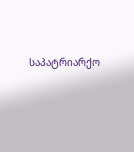საპატრიარქო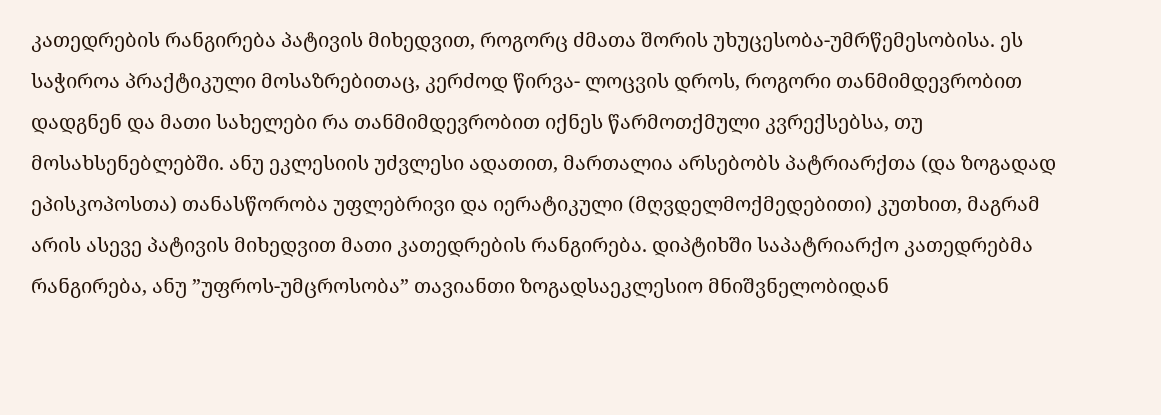კათედრების რანგირება პატივის მიხედვით, როგორც ძმათა შორის უხუცესობა-უმრწემესობისა. ეს საჭიროა პრაქტიკული მოსაზრებითაც, კერძოდ წირვა- ლოცვის დროს, როგორი თანმიმდევრობით დადგნენ და მათი სახელები რა თანმიმდევრობით იქნეს წარმოთქმული კვრექსებსა, თუ მოსახსენებლებში. ანუ ეკლესიის უძვლესი ადათით, მართალია არსებობს პატრიარქთა (და ზოგადად ეპისკოპოსთა) თანასწორობა უფლებრივი და იერატიკული (მღვდელმოქმედებითი) კუთხით, მაგრამ არის ასევე პატივის მიხედვით მათი კათედრების რანგირება. დიპტიხში საპატრიარქო კათედრებმა რანგირება, ანუ ”უფროს-უმცროსობა” თავიანთი ზოგადსაეკლესიო მნიშვნელობიდან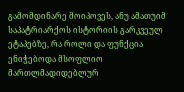გამომდინარე მოიპოვეს, ანუ ამათუიმ საპატრიარქოს ისტორიის გარკვეულ ეტაპებზე, რა როლი და ფუნქცია ენიჭებოდა მსოფლიო მართლმადიდებლურ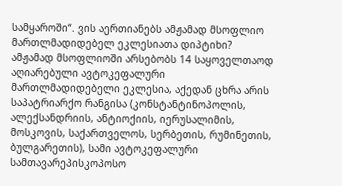სამყაროში“. ვის აერთიანებს ამჟამად მსოფლიო მართლმადიდებელ ეკლესიათა დიპტიხი? ამჟამად მსოფლიოში არსებობს 14 საყოველთაოდ აღიარებული ავტოკეფალური მართლმადიდებელი ეკლესია, აქედან ცხრა არის საპატრიარქო რანგისა (კონსტანტინოპოლის, ალექსანდრიის, ანტიოქიის, იერუსალიმის, მოსკოვის, საქართველოს, სერბეთის, რუმინეთის, ბულგარეთის), სამი ავტოკეფალური სამთავარეპისკოპოსო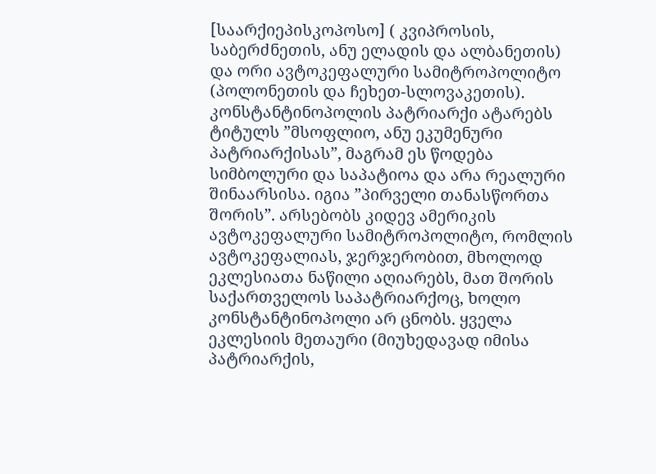[საარქიეპისკოპოსო] ( კვიპროსის, საბერძნეთის, ანუ ელადის და ალბანეთის) და ორი ავტოკეფალური სამიტროპოლიტო (პოლონეთის და ჩეხეთ-სლოვაკეთის). კონსტანტინოპოლის პატრიარქი ატარებს ტიტულს ”მსოფლიო, ანუ ეკუმენური პატრიარქისას”, მაგრამ ეს წოდება სიმბოლური და საპატიოა და არა რეალური შინაარსისა. იგია ”პირველი თანასწორთა შორის”. არსებობს კიდევ ამერიკის ავტოკეფალური სამიტროპოლიტო, რომლის ავტოკეფალიას, ჯერჯერობით, მხოლოდ ეკლესიათა ნაწილი აღიარებს, მათ შორის საქართველოს საპატრიარქოც, ხოლო კონსტანტინოპოლი არ ცნობს. ყველა ეკლესიის მეთაური (მიუხედავად იმისა პატრიარქის,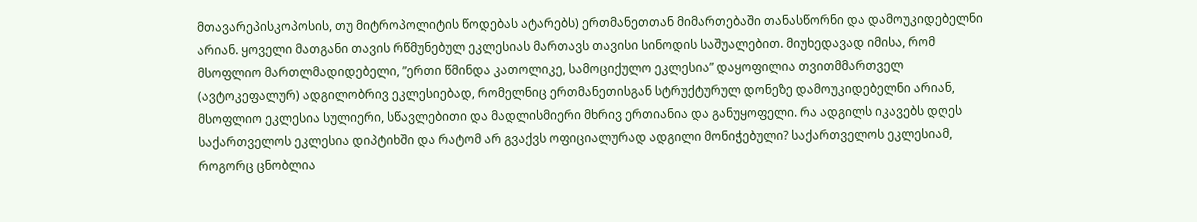მთავარეპისკოპოსის, თუ მიტროპოლიტის წოდებას ატარებს) ერთმანეთთან მიმართებაში თანასწორნი და დამოუკიდებელნი არიან. ყოველი მათგანი თავის რწმუნებულ ეკლესიას მართავს თავისი სინოდის საშუალებით. მიუხედავად იმისა, რომ მსოფლიო მართლმადიდებელი, ”ერთი წმინდა კათოლიკე, სამოციქულო ეკლესია” დაყოფილია თვითმმართველ (ავტოკეფალურ) ადგილობრივ ეკლესიებად, რომელნიც ერთმანეთისგან სტრუქტურულ დონეზე დამოუკიდებელნი არიან, მსოფლიო ეკლესია სულიერი, სწავლებითი და მადლისმიერი მხრივ ერთიანია და განუყოფელი. რა ადგილს იკავებს დღეს საქართველოს ეკლესია დიპტიხში და რატომ არ გვაქვს ოფიციალურად ადგილი მონიჭებული? საქართველოს ეკლესიამ, როგორც ცნობლია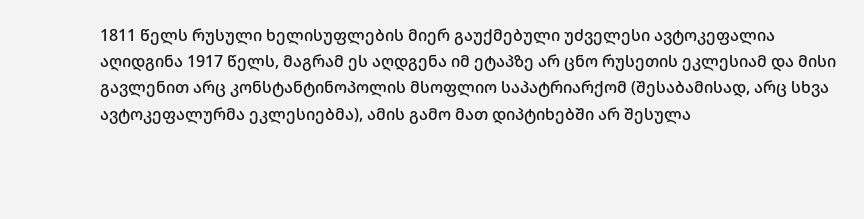1811 წელს რუსული ხელისუფლების მიერ გაუქმებული უძველესი ავტოკეფალია აღიდგინა 1917 წელს, მაგრამ ეს აღდგენა იმ ეტაპზე არ ცნო რუსეთის ეკლესიამ და მისი გავლენით არც კონსტანტინოპოლის მსოფლიო საპატრიარქომ (შესაბამისად, არც სხვა ავტოკეფალურმა ეკლესიებმა), ამის გამო მათ დიპტიხებში არ შესულა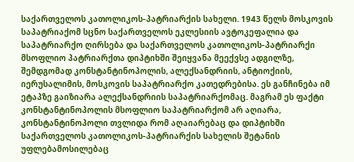საქართველოს კათოლიკოს-პატრიარქის სახელი. 1943 წელს მოსკოვის საპატრიაქომ სცნო საქართველოს ეკლესიის ავტოკეფალია და საპატრიარქო ღირსება და საქართველოს კათოლიკოს-პატრიარქი მსოფლიო პატრიარქთა დიპტიხში შეიყვანა მეექვსე ადგილზე, შემდგომად კონსტანტინოპოლის, ალექსანდრიის, ანტიოქიის, იერუსალიმის, მოსკოვის საპატრიარქო კათედრებისა. ეს განჩინება იმ ეტაპზე გაიზიარა ალექსანდრიის საპატრიარქომაც. მაგრამ ეს ფაქტი კონსტანტინოპოლის მსოფლიო საპატრიარქომ არ აღიარა, კონსტანტინოპოლი თვლიდა რომ აღაიარებაც და დიპტიხში საქართველოს კათოლიკოს-პატრიარქის სახელის შეტანის უფლებამოსილებაც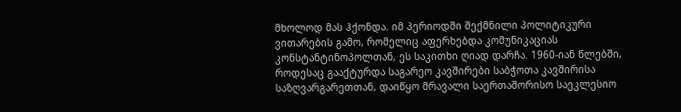მხოლოდ მას ჰქონდა. იმ პერიოდში შექმნილი პოლიტიკური ვითარების გამო, რომელიც აფერხებდა კომუნიკაციას კონსტანტინოპოლთან, ეს საკითხი ღიად დარჩა. 1960-იან წლებში, როდესაც გააქტურდა საგარეო კავშირები საბჭოთა კავშირისა საზღვარგარეთთან, დაიწყო მრავალი საერთაშორისო საეკლესიო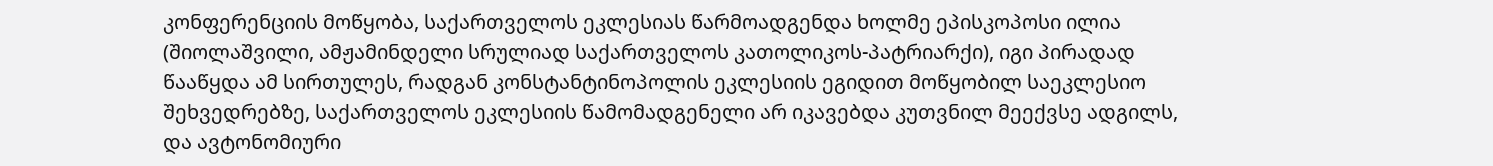კონფერენციის მოწყობა, საქართველოს ეკლესიას წარმოადგენდა ხოლმე ეპისკოპოსი ილია (შიოლაშვილი, ამჟამინდელი სრულიად საქართველოს კათოლიკოს-პატრიარქი), იგი პირადად წააწყდა ამ სირთულეს, რადგან კონსტანტინოპოლის ეკლესიის ეგიდით მოწყობილ საეკლესიო შეხვედრებზე, საქართველოს ეკლესიის წამომადგენელი არ იკავებდა კუთვნილ მეექვსე ადგილს, და ავტონომიური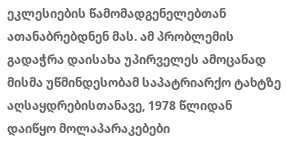ეკლესიების წამომადგენელებთან ათანაბრებდნენ მას. ამ პრობლემის გადაჭრა დაისახა უპირველეს ამოცანად მისმა უწმინდესობამ საპატრიარქო ტახტზე აღსაყდრებისთანავე, 1978 წლიდან დაიწყო მოლაპარაკებები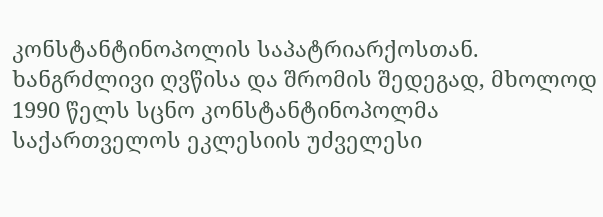კონსტანტინოპოლის საპატრიარქოსთან. ხანგრძლივი ღვწისა და შრომის შედეგად, მხოლოდ 1990 წელს სცნო კონსტანტინოპოლმა საქართველოს ეკლესიის უძველესი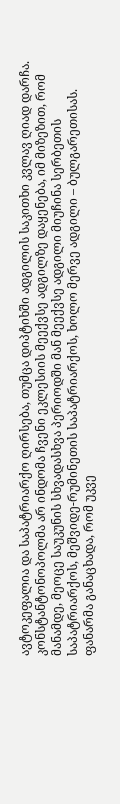ავტოკეფალია და საპატრიარქო ღირსება, თუმცა დიპტიხში ადგილის საკითხი კვლავ ღიად დარჩა. კონსტანტონოპოლმა არ ინდომა ჩვენი ეკლესიის მეექვსე ადგილზე დაყენება, იმ მიზეზით, რომ მანამდე, მეოცე საუკუნის სხვადასხვა პერიოდში მან მეექვსე ადგილი მიუჩინა სერბეთის საპატრიარქოს, მეშვიდე-რუმინეთის საპატრიარქოს, ხოლო მერვე ადგილი – ბულგარეთისას. ფანარმა განაცხადა, რომ უკვე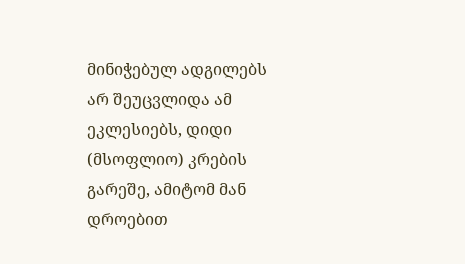მინიჭებულ ადგილებს არ შეუცვლიდა ამ ეკლესიებს, დიდი (მსოფლიო) კრების გარეშე, ამიტომ მან დროებით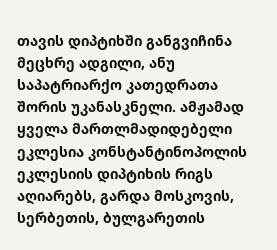თავის დიპტიხში განგვიჩინა მეცხრე ადგილი, ანუ საპატრიარქო კათედრათა შორის უკანასკნელი. ამჟამად ყველა მართლმადიდებელი ეკლესია კონსტანტინოპოლის ეკლესიის დიპტიხის რიგს აღიარებს, გარდა მოსკოვის, სერბეთის, ბულგარეთის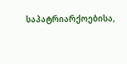საპატრიარქოებისა,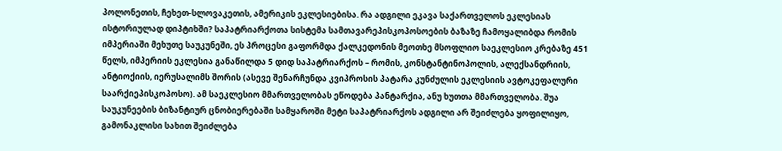პოლონეთის, ჩეხეთ-სლოვაკეთის, ამერიკის ეკლესიებისა. რა ადგილი ეკავა საქართველოს ეკლესიას ისტორიულად დიპტიხში? საპატრიარქოთა სისტემა სამთავარეპისკოპოსოების ბაზაზე ჩამოყალიბდა რომის იმპერიაში მეხუთე საუკუნეში, ეს პროცესი გაფორმდა ქალკედონის მეოთხე მსოფლიო საეკლესიო კრებაზე 451 წელს, იმპერიის ეკლესია განაწილდა 5 დიდ საპატრიარქოს – რომის, კონსტანტინოპოლის, ალექსანდრიის, ანტიოქიის, იერუსალიმს შორის (ასევე შენარჩუნდა კვიპროსის პატარა კუნძულის ეკლესიის ავტოკეფალური საარქიეპისკოპოსო). ამ საეკლესიო მმართველობას ეწოდება პანტარქია, ანუ ხუთთა მმართველობა. შუა საუკუნეების ბიზანტიურ ცნობიერებაში სამყაროში მეტი საპატრიარქოს ადგილი არ შეიძლება ყოფილიყო, გამონაკლისი სახით შეიძლება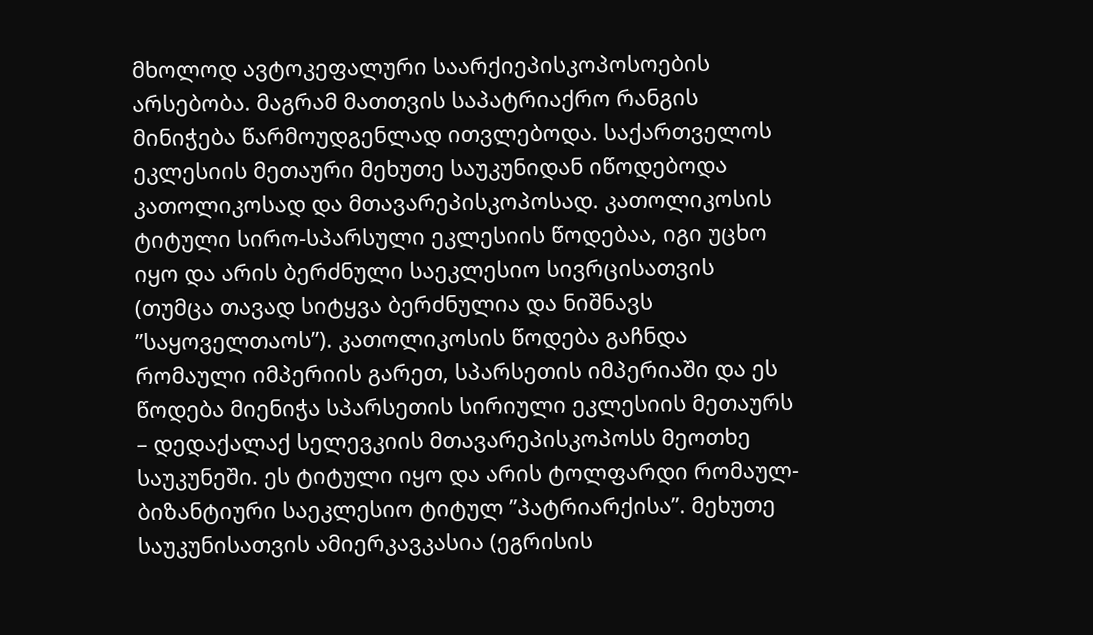მხოლოდ ავტოკეფალური საარქიეპისკოპოსოების არსებობა. მაგრამ მათთვის საპატრიაქრო რანგის მინიჭება წარმოუდგენლად ითვლებოდა. საქართველოს ეკლესიის მეთაური მეხუთე საუკუნიდან იწოდებოდა კათოლიკოსად და მთავარეპისკოპოსად. კათოლიკოსის ტიტული სირო-სპარსული ეკლესიის წოდებაა, იგი უცხო იყო და არის ბერძნული საეკლესიო სივრცისათვის (თუმცა თავად სიტყვა ბერძნულია და ნიშნავს ”საყოველთაოს”). კათოლიკოსის წოდება გაჩნდა რომაული იმპერიის გარეთ, სპარსეთის იმპერიაში და ეს წოდება მიენიჭა სპარსეთის სირიული ეკლესიის მეთაურს – დედაქალაქ სელევკიის მთავარეპისკოპოსს მეოთხე საუკუნეში. ეს ტიტული იყო და არის ტოლფარდი რომაულ-ბიზანტიური საეკლესიო ტიტულ ”პატრიარქისა”. მეხუთე საუკუნისათვის ამიერკავკასია (ეგრისის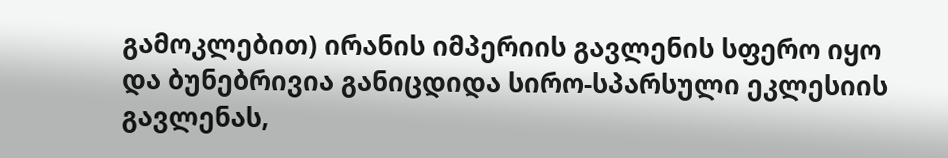გამოკლებით) ირანის იმპერიის გავლენის სფერო იყო და ბუნებრივია განიცდიდა სირო-სპარსული ეკლესიის გავლენას,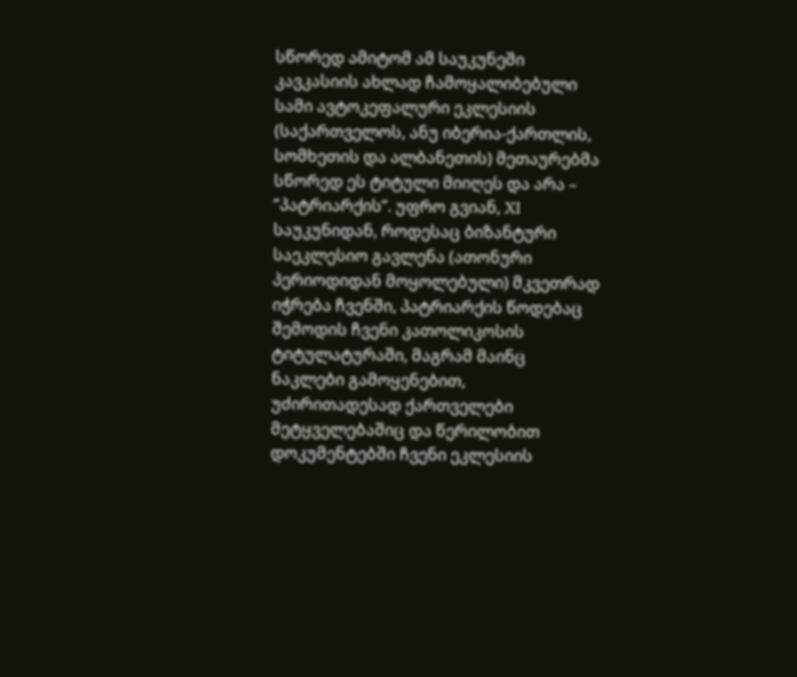სწორედ ამიტომ ამ საუკუნეში კავკასიის ახლად ჩამოყალიბებული სამი ავტოკეფალური ეკლესიის (საქართველოს, ანუ იბერია-ქართლის, სომხეთის და ალბანეთის) მეთაურებმა სწორედ ეს ტიტული მიიღეს და არა – ”პატრიარქის”. უფრო გვიან, XI საუკუნიდან, როდესაც ბიზანტური საეკლესიო გავლენა (ათონური პერიოდიდან მოყოლებული) მკვეთრად იჭრება ჩვენში, პატრიარქის წოდებაც შემოდის ჩვენი კათოლიკოსის ტიტულატურაში, მაგრამ მაინც ნაკლები გამოყენებით, უძირითადესად ქართველები მეტყველებაშიც და წერილობით დოკუმენტებში ჩვენი ეკლესიის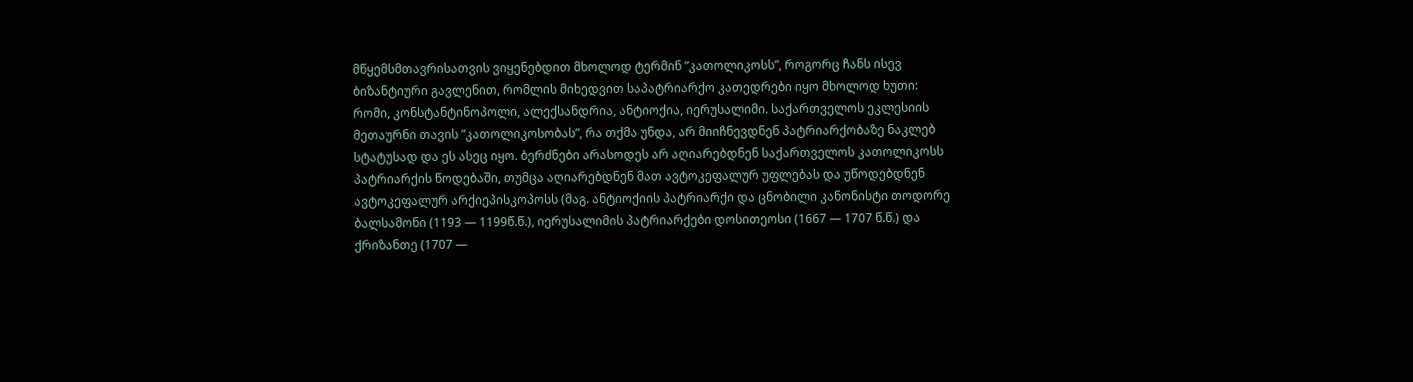მწყემსმთავრისათვის ვიყენებდით მხოლოდ ტერმინ ”კათოლიკოსს”, როგორც ჩანს ისევ ბიზანტიური გავლენით, რომლის მიხედვით საპატრიარქო კათედრები იყო მხოლოდ ხუთი: რომი, კონსტანტინოპოლი, ალექსანდრია, ანტიოქია, იერუსალიმი. საქართველოს ეკლესიის მეთაურნი თავის ”კათოლიკოსობას”, რა თქმა უნდა, არ მიიჩნევდნენ პატრიარქობაზე ნაკლებ სტატუსად და ეს ასეც იყო. ბერძნები არასოდეს არ აღიარებდნენ საქართველოს კათოლიკოსს პატრიარქის წოდებაში, თუმცა აღიარებდნენ მათ ავტოკეფალურ უფლებას და უწოდებდნენ ავტოკეფალურ არქიეპისკოპოსს (მაგ. ანტიოქიის პატრიარქი და ცნობილი კანონისტი თოდორე ბალსამონი (1193 — 1199წ.წ.), იერუსალიმის პატრიარქები დოსითეოსი (1667 — 1707 წ.წ.) და ქრიზანთე (1707 —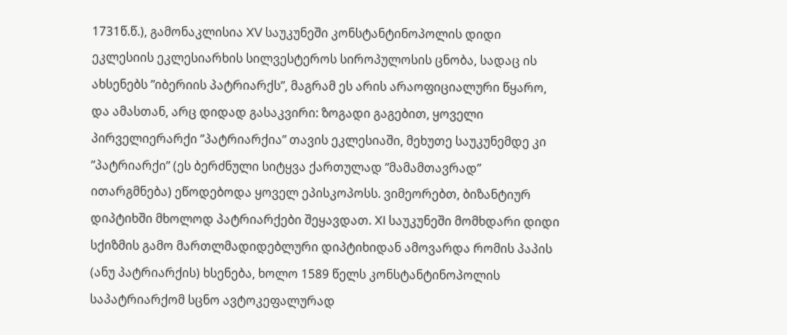1731წ.წ.), გამონაკლისია XV საუკუნეში კონსტანტინოპოლის დიდი ეკლესიის ეკლესიარხის სილვესტეროს სიროპულოსის ცნობა, სადაც ის ახსენებს ”იბერიის პატრიარქს”, მაგრამ ეს არის არაოფიციალური წყარო, და ამასთან, არც დიდად გასაკვირი: ზოგადი გაგებით, ყოველი პირველიერარქი ”პატრიარქია” თავის ეკლესიაში, მეხუთე საუკუნემდე კი ”პატრიარქი” (ეს ბერძნული სიტყვა ქართულად ”მამამთავრად” ითარგმნება) ეწოდებოდა ყოველ ეპისკოპოსს. ვიმეორებთ, ბიზანტიურ დიპტიხში მხოლოდ პატრიარქები შეყავდათ. XI საუკუნეში მომხდარი დიდი სქიზმის გამო მართლმადიდებლური დიპტიხიდან ამოვარდა რომის პაპის (ანუ პატრიარქის) ხსენება, ხოლო 1589 წელს კონსტანტინოპოლის საპატრიარქომ სცნო ავტოკეფალურად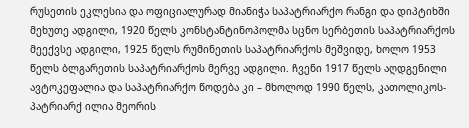რუსეთის ეკლესია და ოფიციალურად მიანიჭა საპატრიარქო რანგი და დიპტიხში მეხუთე ადგილი, 1920 წელს კონსტანტინოპოლმა სცნო სერბეთის საპატრიარქოს მეექვსე ადგილი, 1925 წელს რუმინეთის საპატრიარქოს მეშვიდე, ხოლო 1953 წელს ბლგარეთის საპატრიარქოს მერვე ადგილი. ჩვენი 1917 წელს აღდგენილი ავტოკეფალია და საპატრიარქო წოდება კი – მხოლოდ 1990 წელს, კათოლიკოს-პატრიარქ ილია მეორის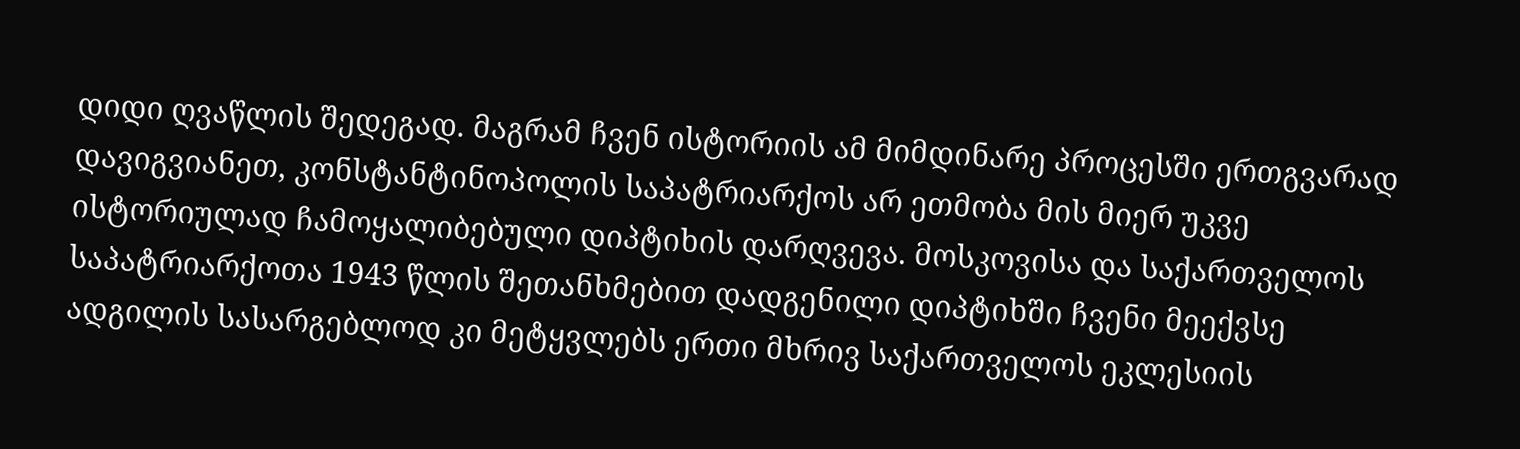დიდი ღვაწლის შედეგად. მაგრამ ჩვენ ისტორიის ამ მიმდინარე პროცესში ერთგვარად დავიგვიანეთ, კონსტანტინოპოლის საპატრიარქოს არ ეთმობა მის მიერ უკვე ისტორიულად ჩამოყალიბებული დიპტიხის დარღვევა. მოსკოვისა და საქართველოს საპატრიარქოთა 1943 წლის შეთანხმებით დადგენილი დიპტიხში ჩვენი მეექვსე ადგილის სასარგებლოდ კი მეტყვლებს ერთი მხრივ საქართველოს ეკლესიის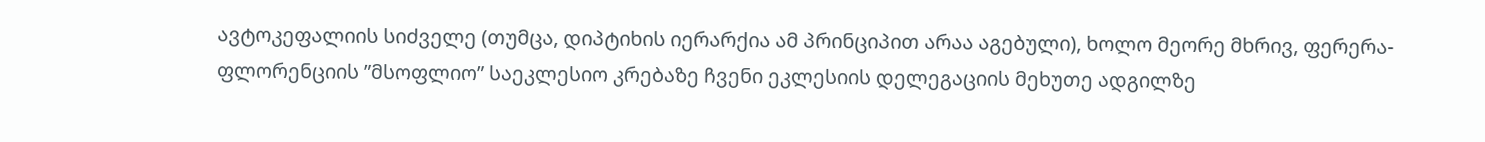ავტოკეფალიის სიძველე (თუმცა, დიპტიხის იერარქია ამ პრინციპით არაა აგებული), ხოლო მეორე მხრივ, ფერერა-ფლორენციის ”მსოფლიო” საეკლესიო კრებაზე ჩვენი ეკლესიის დელეგაციის მეხუთე ადგილზე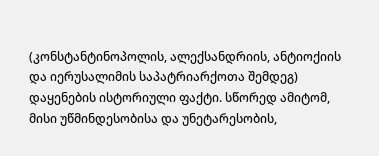(კონსტანტინოპოლის, ალექსანდრიის, ანტიოქიის და იერუსალიმის საპატრიარქოთა შემდეგ) დაყენების ისტორიული ფაქტი. სწორედ ამიტომ, მისი უწმინდესობისა და უნეტარესობის,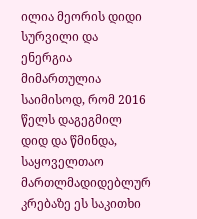ილია მეორის დიდი სურვილი და ენერგია მიმართულია საიმისოდ, რომ 2016 წელს დაგეგმილ დიდ და წმინდა, საყოველთაო მართლმადიდებლურ კრებაზე ეს საკითხი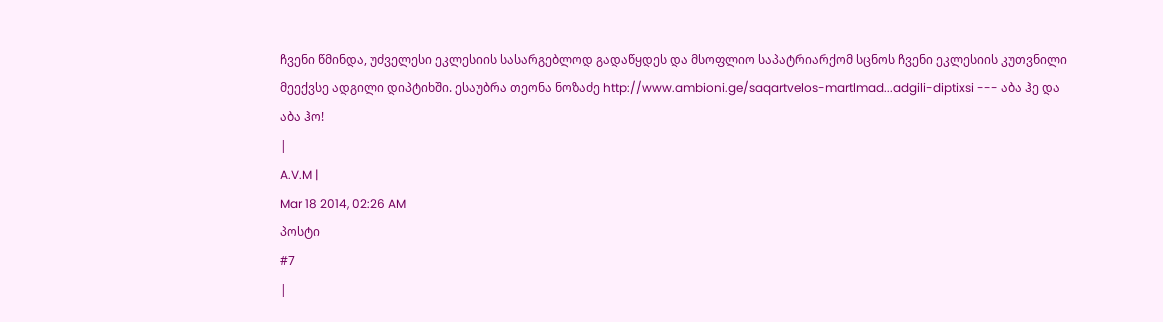ჩვენი წმინდა, უძველესი ეკლესიის სასარგებლოდ გადაწყდეს და მსოფლიო საპატრიარქომ სცნოს ჩვენი ეკლესიის კუთვნილი მეექვსე ადგილი დიპტიხში. ესაუბრა თეონა ნოზაძე http://www.ambioni.ge/saqartvelos-martlmad...adgili-diptixsi --- აბა ჰე და აბა ჰო!
|
A.V.M |
Mar 18 2014, 02:26 AM
პოსტი
#7
|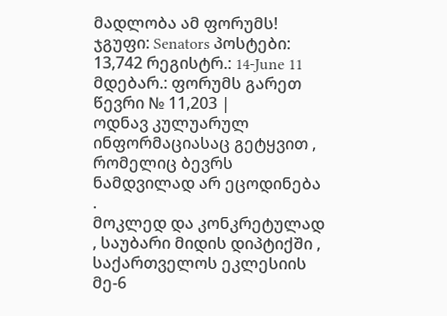მადლობა ამ ფორუმს! ჯგუფი: Senators პოსტები: 13,742 რეგისტრ.: 14-June 11 მდებარ.: ფორუმს გარეთ წევრი № 11,203 |
ოდნავ კულუარულ ინფორმაციასაც გეტყვით , რომელიც ბევრს ნამდვილად არ ეცოდინება .
მოკლედ და კონკრეტულად , საუბარი მიდის დიპტიქში , საქართველოს ეკლესიის მე-6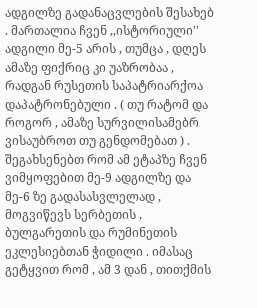ადგილზე გადანაცვლების შესახებ . მართალია ჩვენ ,,ისტორიული'' ადგილი მე-5 არის , თუმცა , დღეს ამაზე ფიქრიც კი უაზრობაა , რადგან რუსეთის საპატრიარქოა დაპატრონებული . ( თუ რატომ და როგორ , ამაზე სურვილისამებრ ვისაუბროთ თუ გენდომებათ ) . შეგახსენებთ რომ ამ ეტაპზე ჩვენ ვიმყოფებით მე-9 ადგილზე და მე-6 ზე გადასასვლელად , მოგვიწევს სერბეთის , ბულგარეთის და რუმინეთის ეკლესიებთან ჭიდილი . იმასაც გეტყვით რომ , ამ 3 დან , თითქმის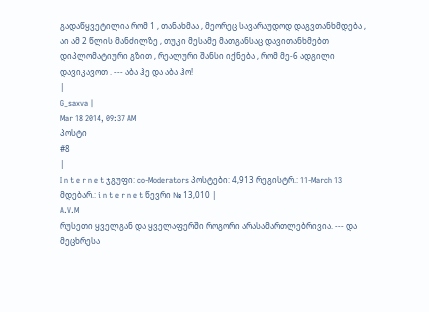გადაწყვეტილია რომ 1 , თანახმაა , მეორეც სავარაუდოდ დაგვთანხმდება , აი ამ 2 წლის მანძილზე , თუკი მესამე მათგანსაც დავითანხმებთ დიპლომატიური გზით , რეალური შანსი იქნება , რომ მე-6 ადგილი დავიკავოთ . --- აბა ჰე და აბა ჰო!
|
G_saxva |
Mar 18 2014, 09:37 AM
პოსტი
#8
|
I n t e r n e t ჯგუფი: co-Moderators პოსტები: 4,913 რეგისტრ.: 11-March 13 მდებარ.: i n t e r n e t წევრი № 13,010 |
A.V.M
რუსეთი ყველგან და ყველაფერში როგორი არასამართლებრივია. --- და მეცხრესა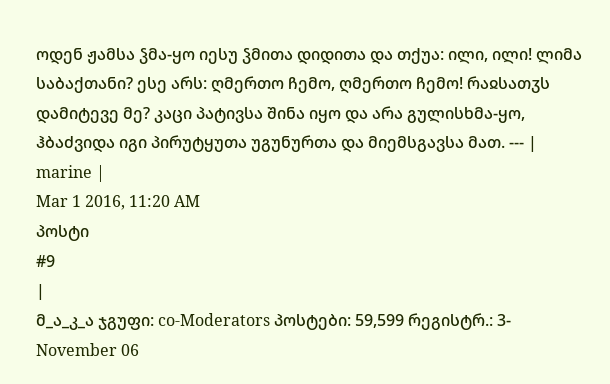ოდენ ჟამსა ჴმა-ყო იესუ ჴმითა დიდითა და თქუა: ილი, ილი! ლიმა საბაქთანი? ესე არს: ღმერთო ჩემო, ღმერთო ჩემო! რაჲსათჳს დამიტევე მე? კაცი პატივსა შინა იყო და არა გულისხმა-ყო, ჰბაძვიდა იგი პირუტყუთა უგუნურთა და მიემსგავსა მათ. --- |
marine |
Mar 1 2016, 11:20 AM
პოსტი
#9
|
მ_ა_კ_ა ჯგუფი: co-Moderators პოსტები: 59,599 რეგისტრ.: 3-November 06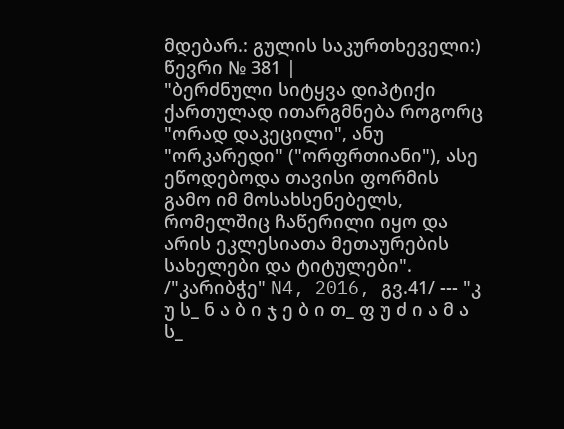მდებარ.: გულის საკურთხეველი:) წევრი № 381 |
"ბერძნული სიტყვა დიპტიქი ქართულად ითარგმნება როგორც "ორად დაკეცილი", ანუ "ორკარედი" ("ორფრთიანი"), ასე ეწოდებოდა თავისი ფორმის გამო იმ მოსახსენებელს, რომელშიც ჩაწერილი იყო და არის ეკლესიათა მეთაურების სახელები და ტიტულები".
/"კარიბჭე" N4, 2016, გვ.41/ --- "კ უ ს_ ნ ა ბ ი ჯ ე ბ ი თ_ ფ უ ძ ი ა მ ა ს_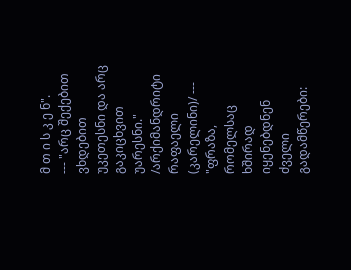მ თ ი ს კ ე ნ".
--- "არც შექებით ვხდებით უკეთესნი და არც გაკიცხვით უარესნი." /არქიმანდრიტი რაფაელი (კარელინი)/ --- "ფრაზა, რომელსაც ხშირად იყენებდნენ ძველი გადამწერები: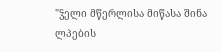"ჴელი მწერლისა მიწასა შინა ლპების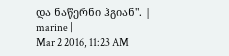და ნაწერნი ჰგიან". |
marine |
Mar 2 2016, 11:23 AM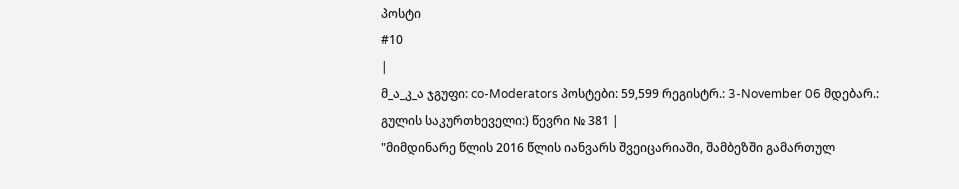პოსტი
#10
|
მ_ა_კ_ა ჯგუფი: co-Moderators პოსტები: 59,599 რეგისტრ.: 3-November 06 მდებარ.: გულის საკურთხეველი:) წევრი № 381 |
"მიმდინარე წლის 2016 წლის იანვარს შვეიცარიაში, შამბეზში გამართულ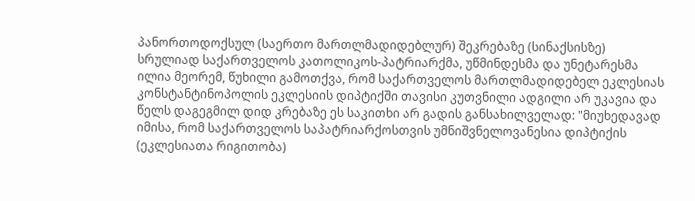პანორთოდოქსულ (საერთო მართლმადიდებლურ) შეკრებაზე (სინაქსისზე) სრულიად საქართველოს კათოლიკოს-პატრიარქმა, უწმინდესმა და უნეტარესმა ილია მეორემ, წუხილი გამოთქვა, რომ საქართველოს მართლმადიდებელ ეკლესიას კონსტანტინოპოლის ეკლესიის დიპტიქში თავისი კუთვნილი ადგილი არ უკავია და წელს დაგეგმილ დიდ კრებაზე ეს საკითხი არ გადის განსახილველად: "მიუხედავად იმისა, რომ საქართველოს საპატრიარქოსთვის უმნიშვნელოვანესია დიპტიქის (ეკლესიათა რიგითობა)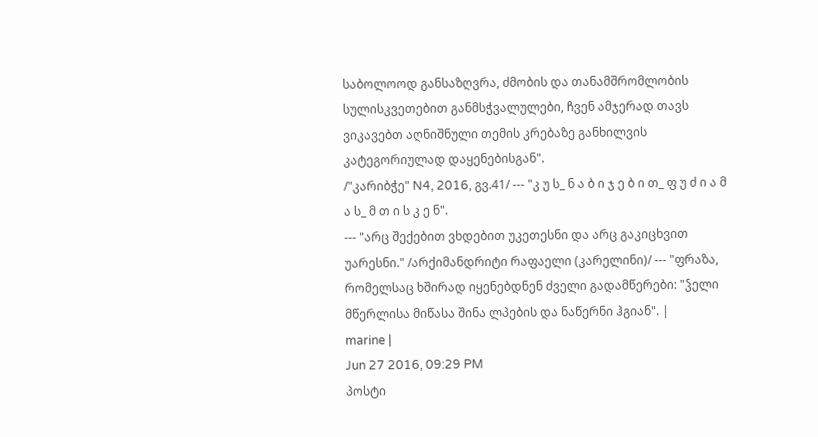საბოლოოდ განსაზღვრა, ძმობის და თანამშრომლობის სულისკვეთებით განმსჭვალულები, ჩვენ ამჯერად თავს ვიკავებთ აღნიშნული თემის კრებაზე განხილვის კატეგორიულად დაყენებისგან".
/"კარიბჭე" N4, 2016, გვ.41/ --- "კ უ ს_ ნ ა ბ ი ჯ ე ბ ი თ_ ფ უ ძ ი ა მ ა ს_ მ თ ი ს კ ე ნ".
--- "არც შექებით ვხდებით უკეთესნი და არც გაკიცხვით უარესნი." /არქიმანდრიტი რაფაელი (კარელინი)/ --- "ფრაზა, რომელსაც ხშირად იყენებდნენ ძველი გადამწერები: "ჴელი მწერლისა მიწასა შინა ლპების და ნაწერნი ჰგიან". |
marine |
Jun 27 2016, 09:29 PM
პოსტი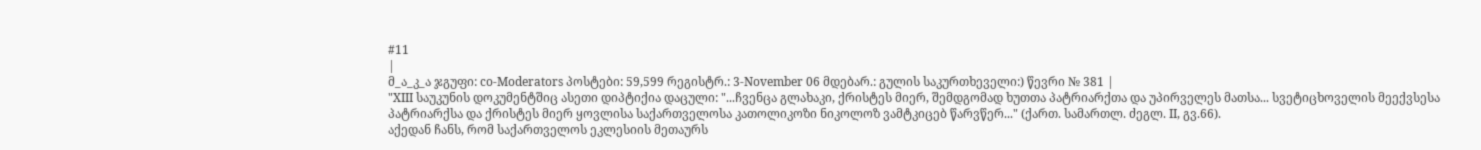#11
|
მ_ა_კ_ა ჯგუფი: co-Moderators პოსტები: 59,599 რეგისტრ.: 3-November 06 მდებარ.: გულის საკურთხეველი:) წევრი № 381 |
"XIII საუკუნის დოკუმენტშიც ასეთი დიპტიქია დაცული: "...ჩვენცა გლახაკი, ქრისტეს მიერ, შემდგომად ხუთთა პატრიარქთა და უპირველეს მათსა... სვეტიცხოველის მეექვსესა პატრიარქსა და ქრისტეს მიერ ყოვლისა საქართველოსა კათოლიკოზი ნიკოლოზ ვამტკიცებ წარვწერ..." (ქართ. სამართლ. ძეგლ. II, გვ.66).
აქედან ჩანს, რომ საქართველოს ეკლესიის მეთაურს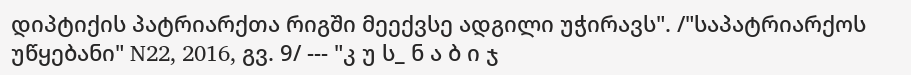დიპტიქის პატრიარქთა რიგში მეექვსე ადგილი უჭირავს". /"საპატრიარქოს უწყებანი" N22, 2016, გვ. 9/ --- "კ უ ს_ ნ ა ბ ი ჯ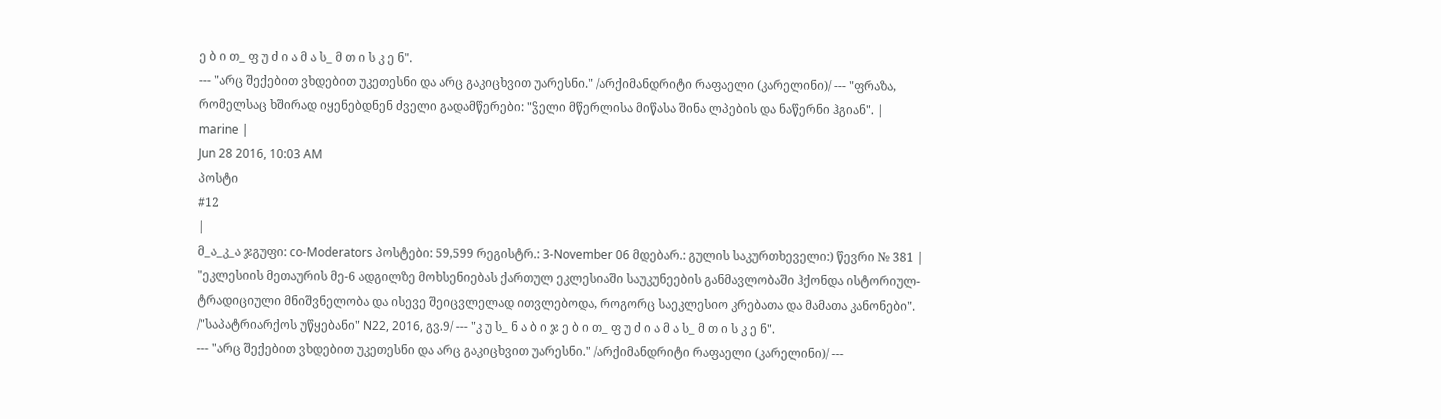ე ბ ი თ_ ფ უ ძ ი ა მ ა ს_ მ თ ი ს კ ე ნ".
--- "არც შექებით ვხდებით უკეთესნი და არც გაკიცხვით უარესნი." /არქიმანდრიტი რაფაელი (კარელინი)/ --- "ფრაზა, რომელსაც ხშირად იყენებდნენ ძველი გადამწერები: "ჴელი მწერლისა მიწასა შინა ლპების და ნაწერნი ჰგიან". |
marine |
Jun 28 2016, 10:03 AM
პოსტი
#12
|
მ_ა_კ_ა ჯგუფი: co-Moderators პოსტები: 59,599 რეგისტრ.: 3-November 06 მდებარ.: გულის საკურთხეველი:) წევრი № 381 |
"ეკლესიის მეთაურის მე-6 ადგილზე მოხსენიებას ქართულ ეკლესიაში საუკუნეების განმავლობაში ჰქონდა ისტორიულ-ტრადიციული მნიშვნელობა და ისევე შეიცვლელად ითვლებოდა, როგორც საეკლესიო კრებათა და მამათა კანონები".
/"საპატრიარქოს უწყებანი" N22, 2016, გვ.9/ --- "კ უ ს_ ნ ა ბ ი ჯ ე ბ ი თ_ ფ უ ძ ი ა მ ა ს_ მ თ ი ს კ ე ნ".
--- "არც შექებით ვხდებით უკეთესნი და არც გაკიცხვით უარესნი." /არქიმანდრიტი რაფაელი (კარელინი)/ ---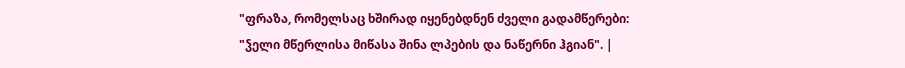"ფრაზა, რომელსაც ხშირად იყენებდნენ ძველი გადამწერები: "ჴელი მწერლისა მიწასა შინა ლპების და ნაწერნი ჰგიან". |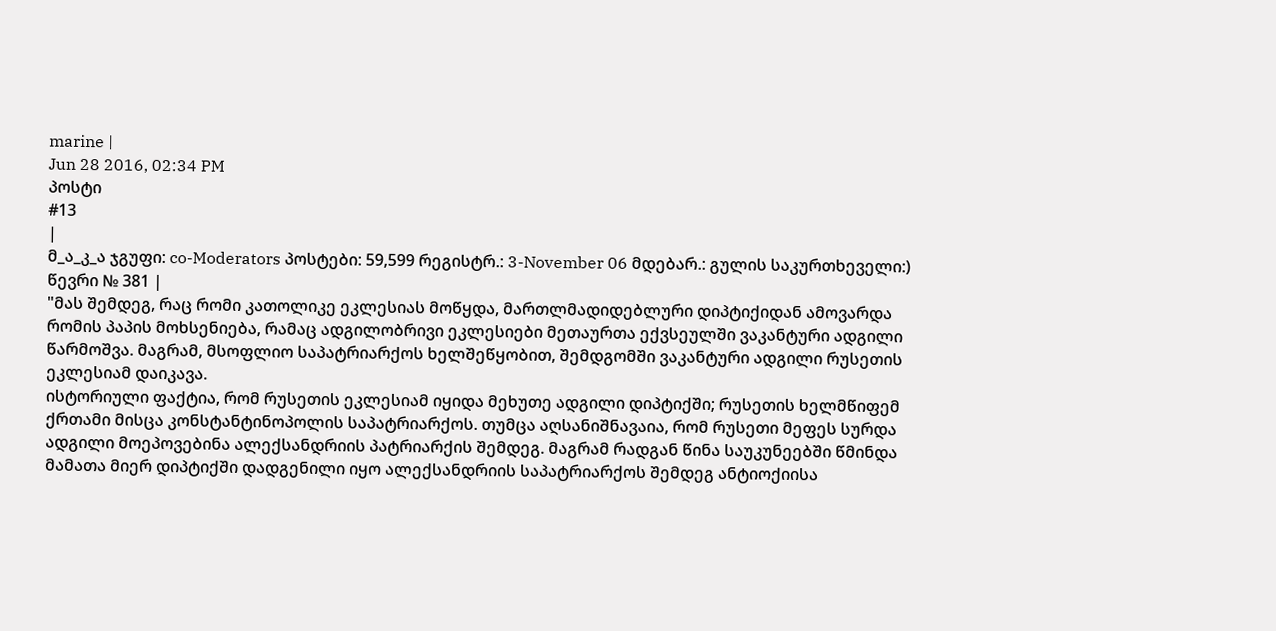marine |
Jun 28 2016, 02:34 PM
პოსტი
#13
|
მ_ა_კ_ა ჯგუფი: co-Moderators პოსტები: 59,599 რეგისტრ.: 3-November 06 მდებარ.: გულის საკურთხეველი:) წევრი № 381 |
"მას შემდეგ, რაც რომი კათოლიკე ეკლესიას მოწყდა, მართლმადიდებლური დიპტიქიდან ამოვარდა რომის პაპის მოხსენიება, რამაც ადგილობრივი ეკლესიები მეთაურთა ექვსეულში ვაკანტური ადგილი წარმოშვა. მაგრამ, მსოფლიო საპატრიარქოს ხელშეწყობით, შემდგომში ვაკანტური ადგილი რუსეთის ეკლესიამ დაიკავა.
ისტორიული ფაქტია, რომ რუსეთის ეკლესიამ იყიდა მეხუთე ადგილი დიპტიქში; რუსეთის ხელმწიფემ ქრთამი მისცა კონსტანტინოპოლის საპატრიარქოს. თუმცა აღსანიშნავაია, რომ რუსეთი მეფეს სურდა ადგილი მოეპოვებინა ალექსანდრიის პატრიარქის შემდეგ. მაგრამ რადგან წინა საუკუნეებში წმინდა მამათა მიერ დიპტიქში დადგენილი იყო ალექსანდრიის საპატრიარქოს შემდეგ ანტიოქიისა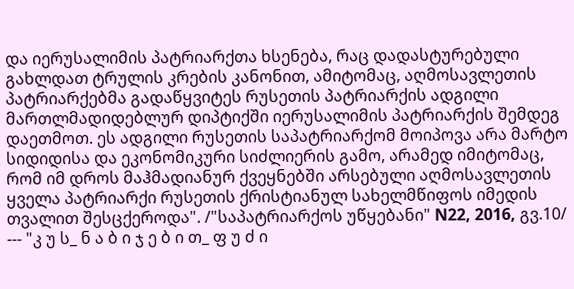და იერუსალიმის პატრიარქთა ხსენება, რაც დადასტურებული გახლდათ ტრულის კრების კანონით, ამიტომაც, აღმოსავლეთის პატრიარქებმა გადაწყვიტეს რუსეთის პატრიარქის ადგილი მართლმადიდებლურ დიპტიქში იერუსალიმის პატრიარქის შემდეგ დაეთმოთ. ეს ადგილი რუსეთის საპატრიარქომ მოიპოვა არა მარტო სიდიდისა და ეკონომიკური სიძლიერის გამო, არამედ იმიტომაც, რომ იმ დროს მაჰმადიანურ ქვეყნებში არსებული აღმოსავლეთის ყველა პატრიარქი რუსეთის ქრისტიანულ სახელმწიფოს იმედის თვალით შესცქეროდა". /"საპატრიარქოს უწყებანი" N22, 2016, გვ.10/ --- "კ უ ს_ ნ ა ბ ი ჯ ე ბ ი თ_ ფ უ ძ ი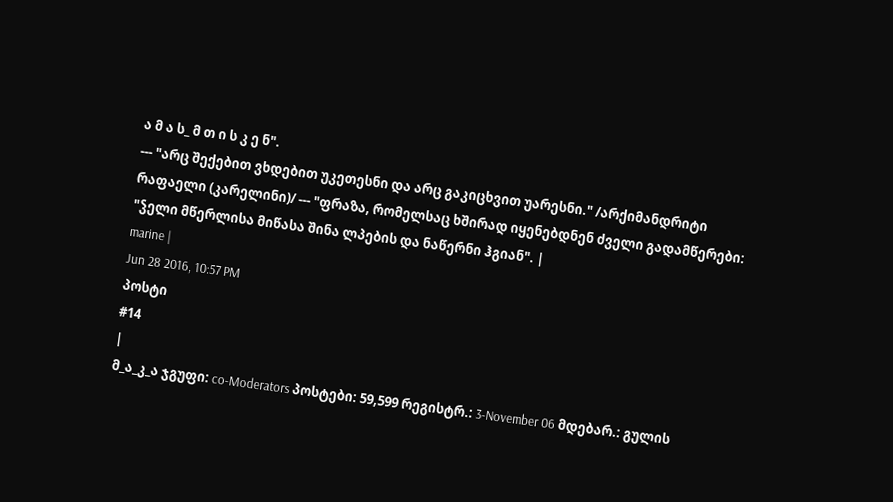ა მ ა ს_ მ თ ი ს კ ე ნ".
--- "არც შექებით ვხდებით უკეთესნი და არც გაკიცხვით უარესნი." /არქიმანდრიტი რაფაელი (კარელინი)/ --- "ფრაზა, რომელსაც ხშირად იყენებდნენ ძველი გადამწერები: "ჴელი მწერლისა მიწასა შინა ლპების და ნაწერნი ჰგიან". |
marine |
Jun 28 2016, 10:57 PM
პოსტი
#14
|
მ_ა_კ_ა ჯგუფი: co-Moderators პოსტები: 59,599 რეგისტრ.: 3-November 06 მდებარ.: გულის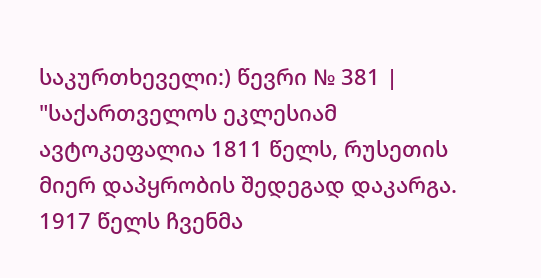საკურთხეველი:) წევრი № 381 |
"საქართველოს ეკლესიამ ავტოკეფალია 1811 წელს, რუსეთის მიერ დაპყრობის შედეგად დაკარგა. 1917 წელს ჩვენმა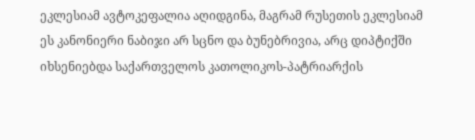ეკლესიამ ავტოკეფალია აღიდგინა, მაგრამ რუსეთის ეკლესიამ ეს კანონიერი ნაბიჯი არ სცნო და ბუნებრივია, არც დიპტიქში იხსენიებდა საქართველოს კათოლიკოს-პატრიარქის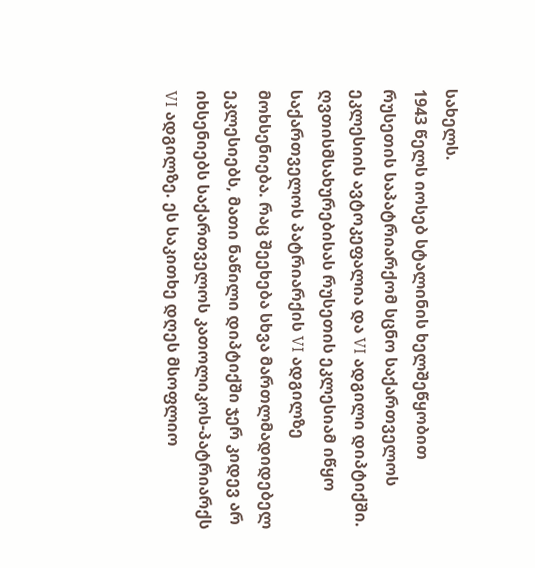სახელს.
1943 წელს იოსებ სტალინის ხელშეწყობით რუსეთის საპატრიარქომ სცნო საქართველოს ეკლესიის ავტოკეფალია და VI ადგილი დიპტიქში. ღვთისმსახურებისას რუსეთის ეკლესიამ იწყო საქართველოს პატრიარქის VI ადგილზე მოხსენიება. რაც შეეხება სხვა მართლმადიდებელ ეკლესიებს, მათი ნაწილი დიპტიქში ჯერ კიდევ არ იხსენიებს საქართველოს კათოლიკოს-პატრიარქს VI ადგილზე. ეს საკითხე დღეს მსოფლიო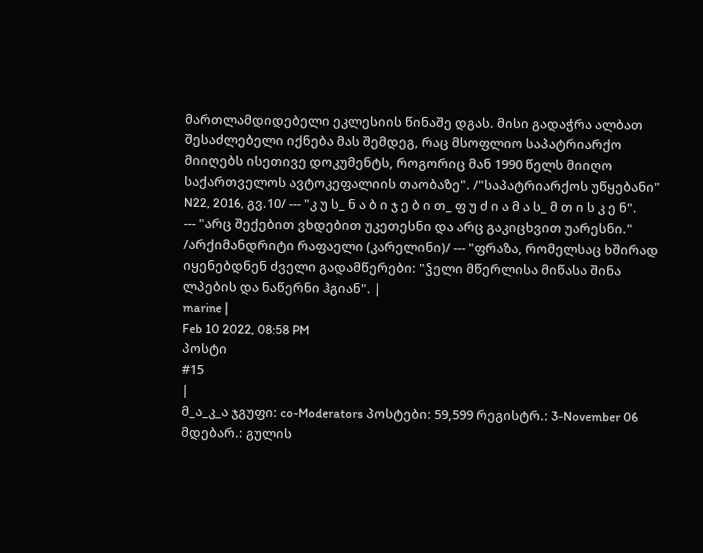მართლამდიდებელი ეკლესიის წინაშე დგას. მისი გადაჭრა ალბათ შესაძლებელი იქნება მას შემდეგ, რაც მსოფლიო საპატრიარქო მიიღებს ისეთივე დოკუმენტს, როგორიც მან 1990 წელს მიიღო საქართველოს ავტოკეფალიის თაობაზე". /"საპატრიარქოს უწყებანი" N22, 2016, გვ.10/ --- "კ უ ს_ ნ ა ბ ი ჯ ე ბ ი თ_ ფ უ ძ ი ა მ ა ს_ მ თ ი ს კ ე ნ".
--- "არც შექებით ვხდებით უკეთესნი და არც გაკიცხვით უარესნი." /არქიმანდრიტი რაფაელი (კარელინი)/ --- "ფრაზა, რომელსაც ხშირად იყენებდნენ ძველი გადამწერები: "ჴელი მწერლისა მიწასა შინა ლპების და ნაწერნი ჰგიან". |
marine |
Feb 10 2022, 08:58 PM
პოსტი
#15
|
მ_ა_კ_ა ჯგუფი: co-Moderators პოსტები: 59,599 რეგისტრ.: 3-November 06 მდებარ.: გულის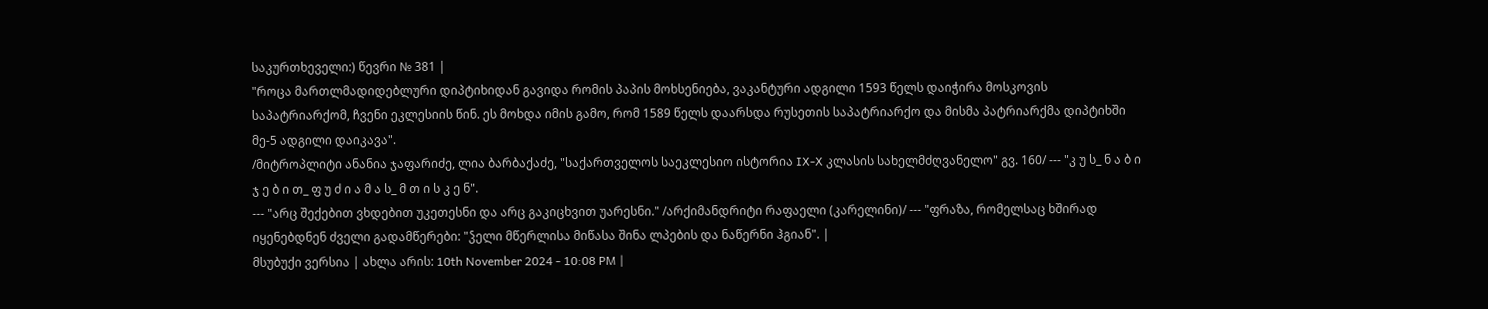საკურთხეველი:) წევრი № 381 |
"როცა მართლმადიდებლური დიპტიხიდან გავიდა რომის პაპის მოხსენიება, ვაკანტური ადგილი 1593 წელს დაიჭირა მოსკოვის საპატრიარქომ, ჩვენი ეკლესიის წინ. ეს მოხდა იმის გამო, რომ 1589 წელს დაარსდა რუსეთის საპატრიარქო და მისმა პატრიარქმა დიპტიხში მე-5 ადგილი დაიკავა".
/მიტროპლიტი ანანია ჯაფარიძე, ლია ბარბაქაძე, "საქართველოს საეკლესიო ისტორია IX-X კლასის სახელმძღვანელო" გვ. 160/ --- "კ უ ს_ ნ ა ბ ი ჯ ე ბ ი თ_ ფ უ ძ ი ა მ ა ს_ მ თ ი ს კ ე ნ".
--- "არც შექებით ვხდებით უკეთესნი და არც გაკიცხვით უარესნი." /არქიმანდრიტი რაფაელი (კარელინი)/ --- "ფრაზა, რომელსაც ხშირად იყენებდნენ ძველი გადამწერები: "ჴელი მწერლისა მიწასა შინა ლპების და ნაწერნი ჰგიან". |
მსუბუქი ვერსია | ახლა არის: 10th November 2024 - 10:08 PM |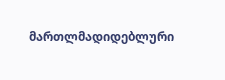მართლმადიდებლური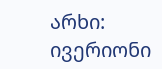არხი: ივერიონი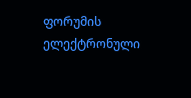ფორუმის ელექტრონული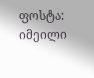ფოსტა: იმეილი